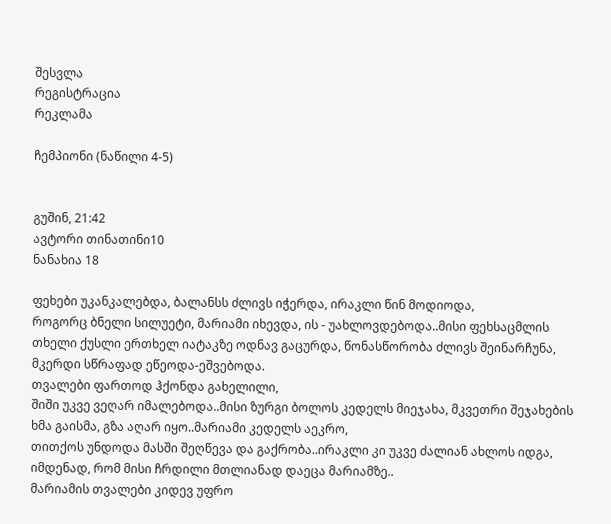შესვლა
რეგისტრაცია
რეკლამა

ჩემპიონი (ნაწილი 4-5)


გუშინ, 21:42
ავტორი თინათინი10
ნანახია 18

ფეხები უკანკალებდა, ბალანსს ძლივს იჭერდა, ირაკლი წინ მოდიოდა,
როგორც ბნელი სილუეტი, მარიამი იხევდა, ის - უახლოვდებოდა..მისი ფეხსაცმლის თხელი ქუსლი ერთხელ იატაკზე ოდნავ გაცურდა, წონასწორობა ძლივს შეინარჩუნა, მკერდი სწრაფად ეწეოდა-ეშვებოდა.
თვალები ფართოდ ჰქონდა გახელილი,
შიში უკვე ვეღარ იმალებოდა..მისი ზურგი ბოლოს კედელს მიეჯახა, მკვეთრი შეჯახების ხმა გაისმა, გზა აღარ იყო..მარიამი კედელს აეკრო,
თითქოს უნდოდა მასში შეღწევა და გაქრობა..ირაკლი კი უკვე ძალიან ახლოს იდგა, იმდენად, რომ მისი ჩრდილი მთლიანად დაეცა მარიამზე..
მარიამის თვალები კიდევ უფრო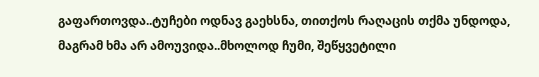გაფართოვდა..ტუჩები ოდნავ გაეხსნა, თითქოს რაღაცის თქმა უნდოდა, მაგრამ ხმა არ ამოუვიდა..მხოლოდ ჩუმი, შეწყვეტილი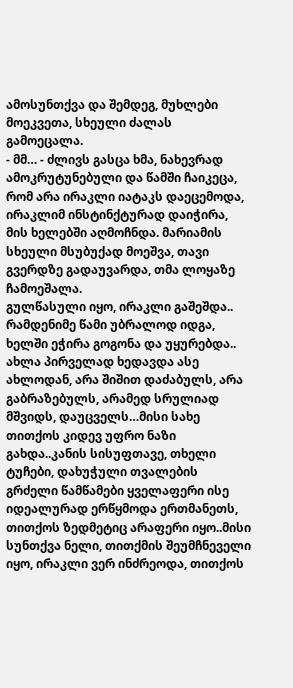ამოსუნთქვა და შემდეგ, მუხლები მოეკვეთა, სხეული ძალას გამოეცალა.
- მმ… - ძლივს გასცა ხმა, ნახევრად ამოკრუტუნებული და წამში ჩაიკეცა,
რომ არა ირაკლი იატაკს დაეცემოდა,
ირაკლიმ ინსტინქტურად დაიჭირა, მის ხელებში აღმოჩნდა. მარიამის სხეული მსუბუქად მოეშვა, თავი გვერდზე გადაუვარდა, თმა ლოყაზე ჩამოეშალა.
გულწასული იყო, ირაკლი გაშეშდა..
რამდენიმე წამი უბრალოდ იდგა, ხელში ეჭირა გოგონა და უყურებდა..
ახლა პირველად ხედავდა ასე ახლოდან, არა შიშით დაძაბულს, არა გაბრაზებულს, არამედ სრულიად მშვიდს, დაუცველს…მისი სახე თითქოს კიდევ უფრო ნაზი გახდა..კანის სისუფთავე, თხელი ტუჩები, დახუჭული თვალების გრძელი წამწამები ყველაფერი ისე იდეალურად ერწყმოდა ერთმანეთს, თითქოს ზედმეტიც არაფერი იყო..მისი სუნთქვა ნელი, თითქმის შეუმჩნეველი იყო, ირაკლი ვერ ინძრეოდა, თითქოს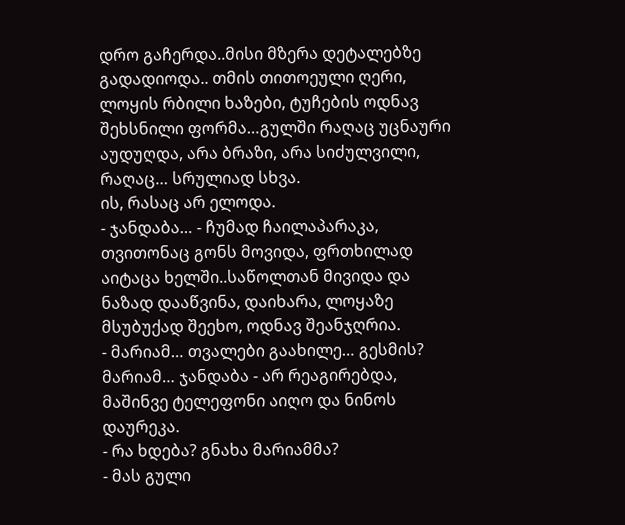დრო გაჩერდა..მისი მზერა დეტალებზე გადადიოდა.. თმის თითოეული ღერი,
ლოყის რბილი ხაზები, ტუჩების ოდნავ შეხსნილი ფორმა…გულში რაღაც უცნაური აუდუღდა, არა ბრაზი, არა სიძულვილი, რაღაც… სრულიად სხვა.
ის, რასაც არ ელოდა.
- ჯანდაბა… - ჩუმად ჩაილაპარაკა, თვითონაც გონს მოვიდა, ფრთხილად აიტაცა ხელში..საწოლთან მივიდა და ნაზად დააწვინა, დაიხარა, ლოყაზე მსუბუქად შეეხო, ოდნავ შეანჯღრია.
- მარიამ… თვალები გაახილე… გესმის? მარიამ… ჯანდაბა - არ რეაგირებდა,
მაშინვე ტელეფონი აიღო და ნინოს დაურეკა.
- რა ხდება? გნახა მარიამმა?
- მას გული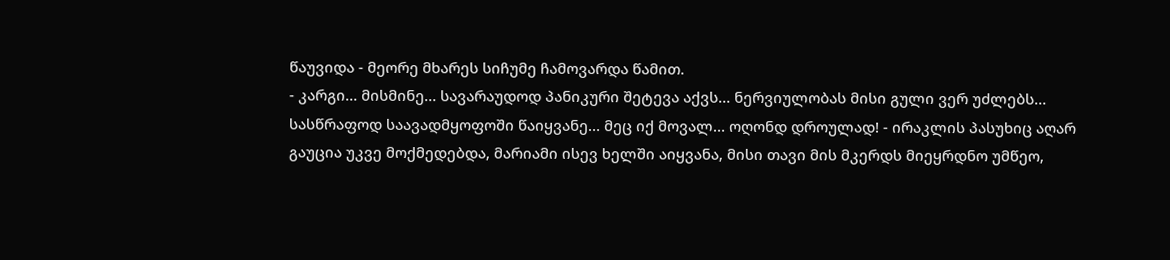წაუვიდა - მეორე მხარეს სიჩუმე ჩამოვარდა წამით.
- კარგი… მისმინე… სავარაუდოდ პანიკური შეტევა აქვს… ნერვიულობას მისი გული ვერ უძლებს… სასწრაფოდ საავადმყოფოში წაიყვანე… მეც იქ მოვალ… ოღონდ დროულად! - ირაკლის პასუხიც აღარ გაუცია უკვე მოქმედებდა, მარიამი ისევ ხელში აიყვანა, მისი თავი მის მკერდს მიეყრდნო უმწეო,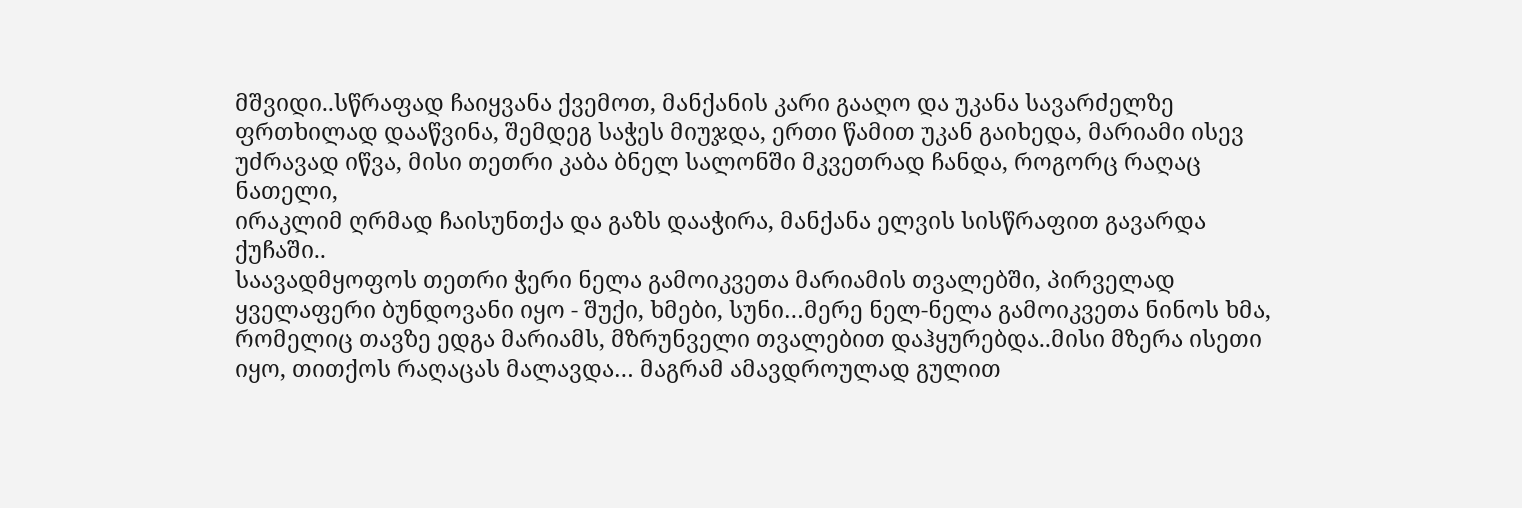მშვიდი..სწრაფად ჩაიყვანა ქვემოთ, მანქანის კარი გააღო და უკანა სავარძელზე ფრთხილად დააწვინა, შემდეგ საჭეს მიუჯდა, ერთი წამით უკან გაიხედა, მარიამი ისევ უძრავად იწვა, მისი თეთრი კაბა ბნელ სალონში მკვეთრად ჩანდა, როგორც რაღაც ნათელი,
ირაკლიმ ღრმად ჩაისუნთქა და გაზს დააჭირა, მანქანა ელვის სისწრაფით გავარდა ქუჩაში..
საავადმყოფოს თეთრი ჭერი ნელა გამოიკვეთა მარიამის თვალებში, პირველად ყველაფერი ბუნდოვანი იყო - შუქი, ხმები, სუნი…მერე ნელ-ნელა გამოიკვეთა ნინოს ხმა, რომელიც თავზე ედგა მარიამს, მზრუნველი თვალებით დაჰყურებდა..მისი მზერა ისეთი იყო, თითქოს რაღაცას მალავდა… მაგრამ ამავდროულად გულით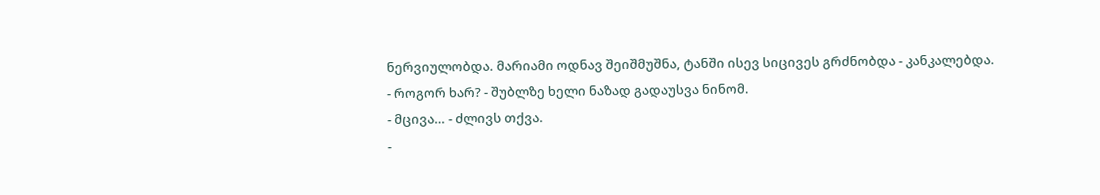ნერვიულობდა. მარიამი ოდნავ შეიშმუშნა, ტანში ისევ სიცივეს გრძნობდა - კანკალებდა.
- როგორ ხარ? - შუბლზე ხელი ნაზად გადაუსვა ნინომ.
- მცივა… - ძლივს თქვა.
-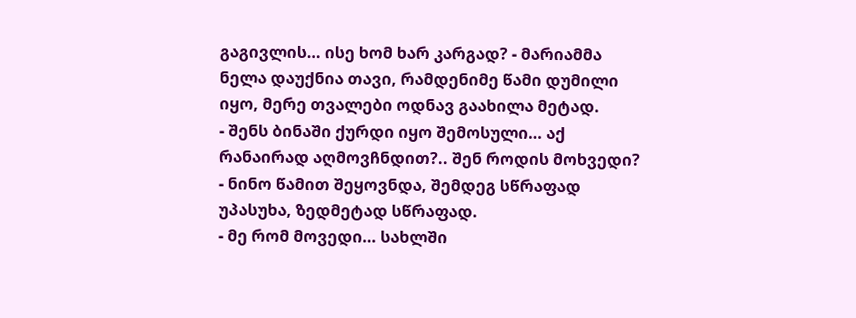გაგივლის… ისე ხომ ხარ კარგად? - მარიამმა ნელა დაუქნია თავი, რამდენიმე წამი დუმილი იყო, მერე თვალები ოდნავ გაახილა მეტად.
- შენს ბინაში ქურდი იყო შემოსული… აქ რანაირად აღმოვჩნდით?.. შენ როდის მოხვედი? - ნინო წამით შეყოვნდა, შემდეგ სწრაფად უპასუხა, ზედმეტად სწრაფად.
- მე რომ მოვედი… სახლში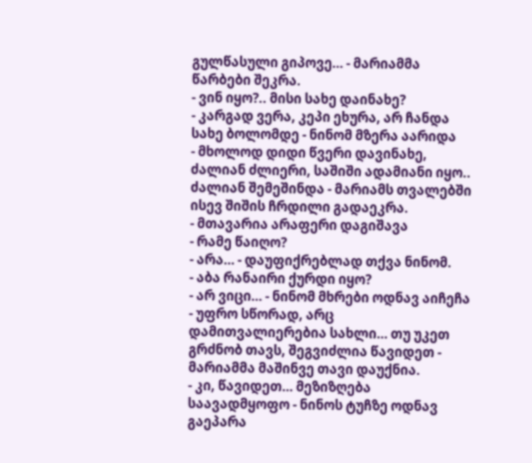გულწასული გიპოვე… - მარიამმა წარბები შეკრა.
- ვინ იყო?.. მისი სახე დაინახე?
- კარგად ვერა, კეპი ეხურა, არ ჩანდა სახე ბოლომდე - ნინომ მზერა აარიდა
- მხოლოდ დიდი წვერი დავინახე, ძალიან ძლიერი, საშიში ადამიანი იყო.. ძალიან შემეშინდა - მარიამს თვალებში ისევ შიშის ჩრდილი გადაეკრა.
- მთავარია არაფერი დაგიშავა
- რამე წაიღო?
- არა… - დაუფიქრებლად თქვა ნინომ.
- აბა რანაირი ქურდი იყო?
- არ ვიცი… - ნინომ მხრები ოდნავ აიჩეჩა
- უფრო სწორად, არც დამითვალიერებია სახლი… თუ უკეთ გრძნობ თავს, შეგვიძლია წავიდეთ - მარიამმა მაშინვე თავი დაუქნია.
- კი, წავიდეთ… მეზიზღება საავადმყოფო - ნინოს ტუჩზე ოდნავ გაეპარა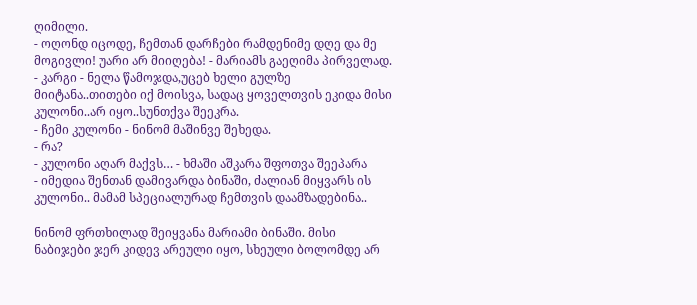ღიმილი.
- ოღონდ იცოდე, ჩემთან დარჩები რამდენიმე დღე და მე მოგივლი! უარი არ მიიღება! - მარიამს გაეღიმა პირველად.
- კარგი - ნელა წამოჯდა,უცებ ხელი გულზე მიიტანა..თითები იქ მოისვა, სადაც ყოველთვის ეკიდა მისი კულონი..არ იყო..სუნთქვა შეეკრა.
- ჩემი კულონი - ნინომ მაშინვე შეხედა.
- რა?
- კულონი აღარ მაქვს… - ხმაში აშკარა შფოთვა შეეპარა
- იმედია შენთან დამივარდა ბინაში, ძალიან მიყვარს ის კულონი.. მამამ სპეციალურად ჩემთვის დაამზადებინა..

ნინომ ფრთხილად შეიყვანა მარიამი ბინაში. მისი ნაბიჯები ჯერ კიდევ არეული იყო, სხეული ბოლომდე არ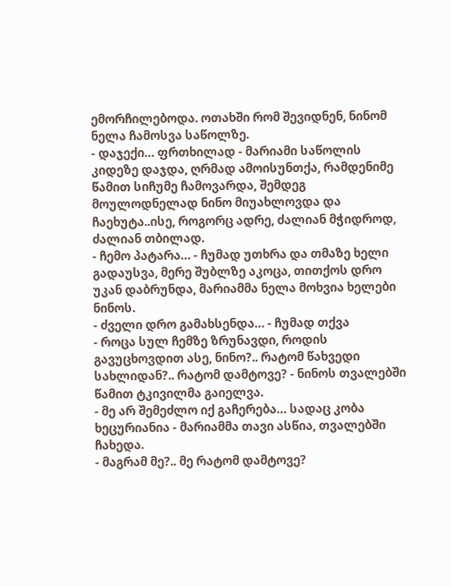ემორჩილებოდა. ოთახში რომ შევიდნენ, ნინომ ნელა ჩამოსვა საწოლზე.
- დაჯექი… ფრთხილად - მარიამი საწოლის კიდეზე დაჯდა, ღრმად ამოისუნთქა, რამდენიმე წამით სიჩუმე ჩამოვარდა, შემდეგ მოულოდნელად ნინო მიუახლოვდა და ჩაეხუტა..ისე, როგორც ადრე, ძალიან მჭიდროდ, ძალიან თბილად.
- ჩემო პატარა… - ჩუმად უთხრა და თმაზე ხელი გადაუსვა, მერე შუბლზე აკოცა, თითქოს დრო უკან დაბრუნდა, მარიამმა ნელა მოხვია ხელები ნინოს.
- ძველი დრო გამახსენდა… - ჩუმად თქვა
- როცა სულ ჩემზე ზრუნავდი, როდის გავუცხოვდით ასე, ნინო?.. რატომ წახვედი სახლიდან?.. რატომ დამტოვე? - ნინოს თვალებში წამით ტკივილმა გაიელვა.
- მე არ შემეძლო იქ გაჩერება… სადაც კობა ხეცურიანია - მარიამმა თავი ასწია, თვალებში ჩახედა.
- მაგრამ მე?.. მე რატომ დამტოვე?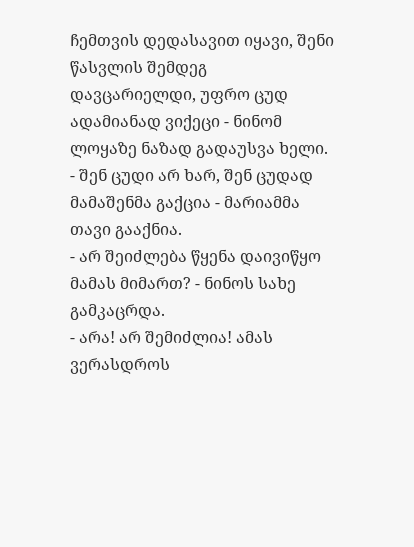ჩემთვის დედასავით იყავი, შენი წასვლის შემდეგ დავცარიელდი, უფრო ცუდ ადამიანად ვიქეცი - ნინომ ლოყაზე ნაზად გადაუსვა ხელი.
- შენ ცუდი არ ხარ, შენ ცუდად მამაშენმა გაქცია - მარიამმა თავი გააქნია.
- არ შეიძლება წყენა დაივიწყო მამას მიმართ? - ნინოს სახე გამკაცრდა.
- არა! არ შემიძლია! ამას ვერასდროს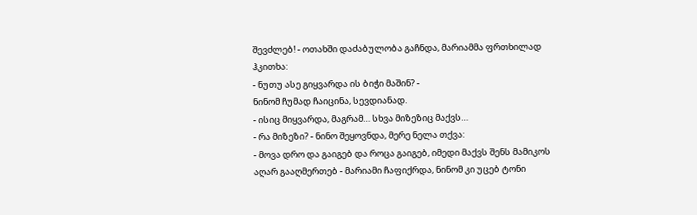შევძლებ! - ოთახში დაძაბულობა გაჩნდა, მარიამმა ფრთხილად ჰკითხა:
- ნუთუ ასე გიყვარდა ის ბიჭი მაშინ? -
ნინომ ჩუმად ჩაიცინა, სევდიანად.
- ისიც მიყვარდა, მაგრამ… სხვა მიზეზიც მაქვს…
- რა მიზეზი? - ნინო შეყოვნდა, მერე ნელა თქვა:
- მოვა დრო და გაიგებ და როცა გაიგებ, იმედი მაქვს შენს მამიკოს აღარ გააღმერთებ - მარიამი ჩაფიქრდა, ნინომ კი უცებ ტონი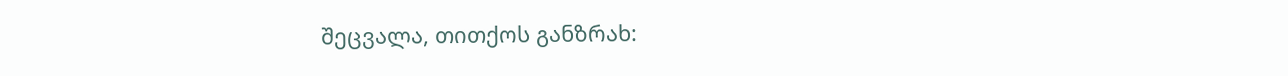შეცვალა, თითქოს განზრახ: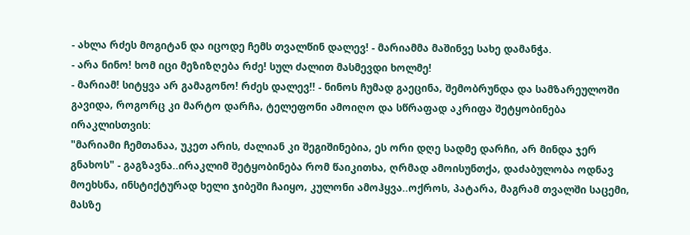- ახლა რძეს მოგიტან და იცოდე ჩემს თვალწინ დალევ! - მარიამმა მაშინვე სახე დამანჭა.
- არა ნინო! ხომ იცი მეზიზღება რძე! სულ ძალით მასმევდი ხოლმე!
- მარიამ! სიტყვა არ გამაგონო! რძეს დალევ!! - ნინოს ჩუმად გაეცინა, შემობრუნდა და სამზარეულოში გავიდა, როგორც კი მარტო დარჩა, ტელეფონი ამოიღო და სწრაფად აკრიფა შეტყობინება ირაკლისთვის:
"მარიამი ჩემთანაა, უკეთ არის, ძალიან კი შეგიშინებია, ეს ორი დღე სადმე დარჩი, არ მინდა ჯერ გნახოს" - გაგზავნა..ირაკლიმ შეტყობინება რომ წაიკითხა, ღრმად ამოისუნთქა, დაძაბულობა ოდნავ მოეხსნა, ინსტიქტურად ხელი ჯიბეში ჩაიყო, კულონი ამოჰყვა..ოქროს, პატარა, მაგრამ თვალში საცემი, მასზე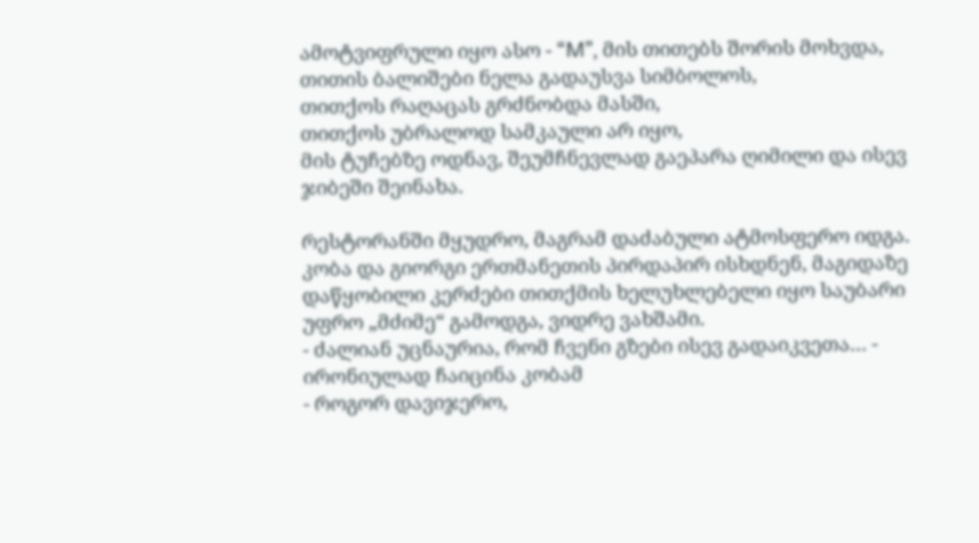ამოტვიფრული იყო ასო - “M”, მის თითებს შორის მოხვდა, თითის ბალიშები ნელა გადაუსვა სიმბოლოს,
თითქოს რაღაცას გრძნობდა მასში,
თითქოს უბრალოდ სამკაული არ იყო,
მის ტუჩებზე ოდნავ, შეუმჩნევლად გაეპარა ღიმილი და ისევ ჯიბეში შეინახა.

რესტორანში მყუდრო, მაგრამ დაძაბული ატმოსფერო იდგა. კობა და გიორგი ერთმანეთის პირდაპირ ისხდნენ, მაგიდაზე დაწყობილი კერძები თითქმის ხელუხლებელი იყო საუბარი უფრო „მძიმე“ გამოდგა, ვიდრე ვახშამი.
- ძალიან უცნაურია, რომ ჩვენი გზები ისევ გადაიკვეთა… - ირონიულად ჩაიცინა კობამ
- როგორ დავიჯერო,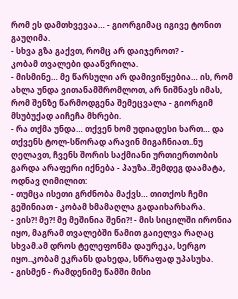რომ ეს დამთხვევაა… - გიორგიმაც იგივე ტონით გაუღიმა.
- სხვა გზა გაქვთ, რომც არ დაიჯეროთ? -
კობამ თვალები დააწვრილა.
- მისმინე… მე წარსული არ დამივიწყებია… ის, რომ ახლა უნდა ვითანამშრომლოთ, არ ნიშნავს იმას, რომ შენზე წარმოდგენა შემეცვალა - გიორგიმ მსუბუქად აიჩეჩა მხრები.
- რა თქმა უნდა… თქვენ ხომ უდიადესი ხართ… და თქვენს ტოლ-სწორად არავინ მიგაჩნიათ..ნუ ღელავთ, ჩვენს შორის საქმიანი ურთიერთობის გარდა არაფერი იქნება - პაუზა..შემდეგ დაამატა, ოდნავ ღიმილით:
- თუმცა ისეთი გრძნობა მაქვს… თითქოს ჩემი გეშინიათ - კობამ ხმამაღლა გადაიხარხარა.
- ვის?! მე?! მე მეშინია შენი?! - მის სიცილში ირონია იყო, მაგრამ თვალებში წამით გაიელვა რაღაც სხვამ.ამ დროს ტელეფონმა დაურეკა, სერგო იყო..კობამ ეკრანს დახედა, სწრაფად უპასუხა.
- გისმენ - რამდენიმე წამში მისი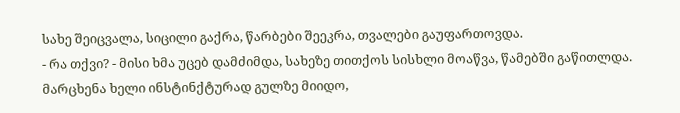სახე შეიცვალა, სიცილი გაქრა, წარბები შეეკრა, თვალები გაუფართოვდა.
- რა თქვი? - მისი ხმა უცებ დამძიმდა, სახეზე თითქოს სისხლი მოაწვა, წამებში გაწითლდა. მარცხენა ხელი ინსტინქტურად გულზე მიიდო,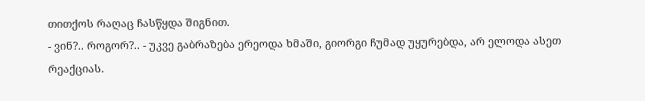თითქოს რაღაც ჩასწყდა შიგნით.
- ვინ?.. როგორ?.. - უკვე გაბრაზება ერეოდა ხმაში, გიორგი ჩუმად უყურებდა, არ ელოდა ასეთ რეაქციას.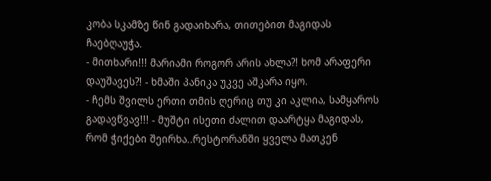კობა სკამზე წინ გადაიხარა, თითებით მაგიდას ჩაებღაუჭა.
- მითხარი!!! მარიამი როგორ არის ახლა?! ხომ არაფერი დაუშავეს?! - ხმაში პანიკა უკვე აშკარა იყო.
- ჩემს შვილს ერთი თმის ღერიც თუ კი აკლია, სამყაროს გადავწვავ!!! - მუშტი ისეთი ძალით დაარტყა მაგიდას, რომ ჭიქები შეირხა..რესტორანში ყველა მათკენ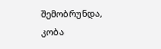შემობრუნდა, კობა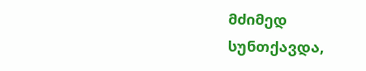მძიმედ სუნთქავდა,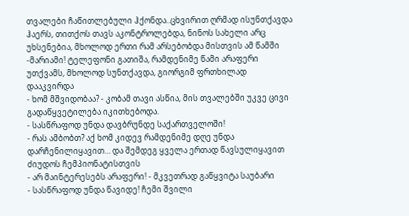თვალები ჩაწითლებული ჰქონდა..ცხვირით ღრმად ისუნთქავდა ჰაერს, თითქოს თავს აკონტროლებდა, ნინოს სახელი არც უხსენებია, მხოლოდ ერთი რამ არსებობდა მისთვის ამ წამში -მარიამი! ტელეფონი გათიშა, რამდენიმე წამი არაფერი უთქვამს, მხოლოდ სუნთქავდა, გიორგიმ ფრთხილად დააკვირდა
- ხომ მშვიდობაა? - კობამ თავი ასწია, მის თვალებში უკვე ცივი გადაწყვეტილება იკითხებოდა.
- სასწრაფოდ უნდა დავბრუნდე საქართველოში!
- რას ამბობთ? აქ ხომ კიდევ რამდენიმე დღე უნდა დარჩენილიყავით… და შემდეგ ყველა ერთად წავსულიყავით ძიუდოს ჩემპიონატისთვის
- არ მაინტერესებს არაფერი! - მკვეთრად გაწყვიტა საუბარი
- სასწრაფოდ უნდა წავიდე! ჩემი შვილი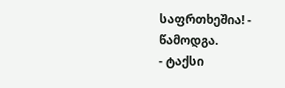საფრთხეშია! - წამოდგა.
- ტაქსი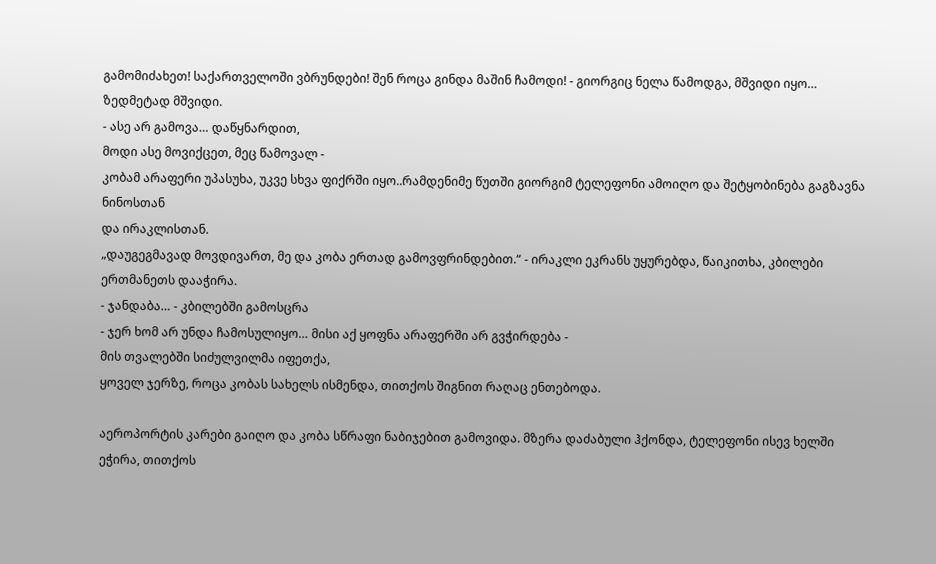გამომიძახეთ! საქართველოში ვბრუნდები! შენ როცა გინდა მაშინ ჩამოდი! - გიორგიც ნელა წამოდგა, მშვიდი იყო… ზედმეტად მშვიდი.
- ასე არ გამოვა… დაწყნარდით,
მოდი ასე მოვიქცეთ, მეც წამოვალ -
კობამ არაფერი უპასუხა, უკვე სხვა ფიქრში იყო..რამდენიმე წუთში გიორგიმ ტელეფონი ამოიღო და შეტყობინება გაგზავნა ნინოსთან
და ირაკლისთან.
„დაუგეგმავად მოვდივართ, მე და კობა ერთად გამოვფრინდებით.“ - ირაკლი ეკრანს უყურებდა, წაიკითხა, კბილები ერთმანეთს დააჭირა.
- ჯანდაბა… - კბილებში გამოსცრა
- ჯერ ხომ არ უნდა ჩამოსულიყო… მისი აქ ყოფნა არაფერში არ გვჭირდება -
მის თვალებში სიძულვილმა იფეთქა,
ყოველ ჯერზე, როცა კობას სახელს ისმენდა, თითქოს შიგნით რაღაც ენთებოდა.

აეროპორტის კარები გაიღო და კობა სწრაფი ნაბიჯებით გამოვიდა. მზერა დაძაბული ჰქონდა, ტელეფონი ისევ ხელში ეჭირა, თითქოს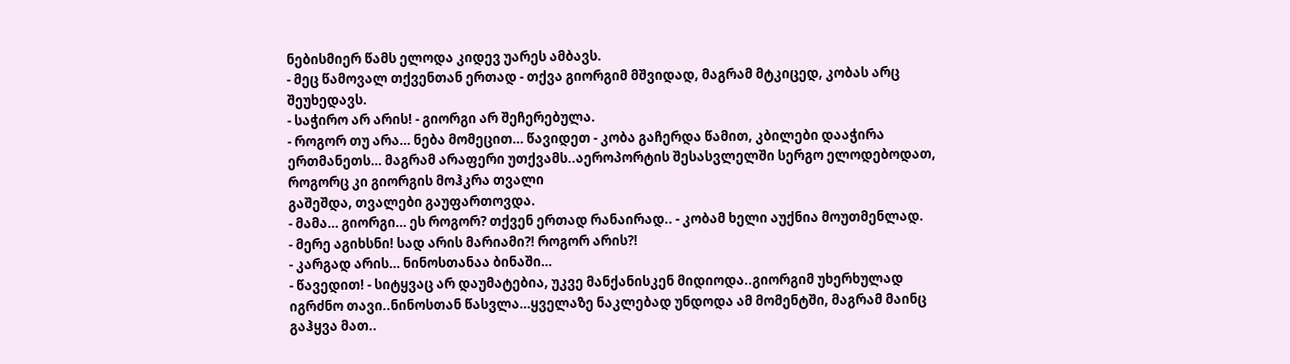ნებისმიერ წამს ელოდა კიდევ უარეს ამბავს.
- მეც წამოვალ თქვენთან ერთად - თქვა გიორგიმ მშვიდად, მაგრამ მტკიცედ, კობას არც შეუხედავს.
- საჭირო არ არის! - გიორგი არ შეჩერებულა.
- როგორ თუ არა… ნება მომეცით… წავიდეთ - კობა გაჩერდა წამით, კბილები დააჭირა ერთმანეთს… მაგრამ არაფერი უთქვამს..აეროპორტის შესასვლელში სერგო ელოდებოდათ, როგორც კი გიორგის მოჰკრა თვალი
გაშეშდა, თვალები გაუფართოვდა.
- მამა… გიორგი… ეს როგორ? თქვენ ერთად რანაირად.. - კობამ ხელი აუქნია მოუთმენლად.
- მერე აგიხსნი! სად არის მარიამი?! როგორ არის?!
- კარგად არის… ნინოსთანაა ბინაში…
- წავედით! - სიტყვაც არ დაუმატებია, უკვე მანქანისკენ მიდიოდა..გიორგიმ უხერხულად იგრძნო თავი..ნინოსთან წასვლა…ყველაზე ნაკლებად უნდოდა ამ მომენტში, მაგრამ მაინც გაჰყვა მათ..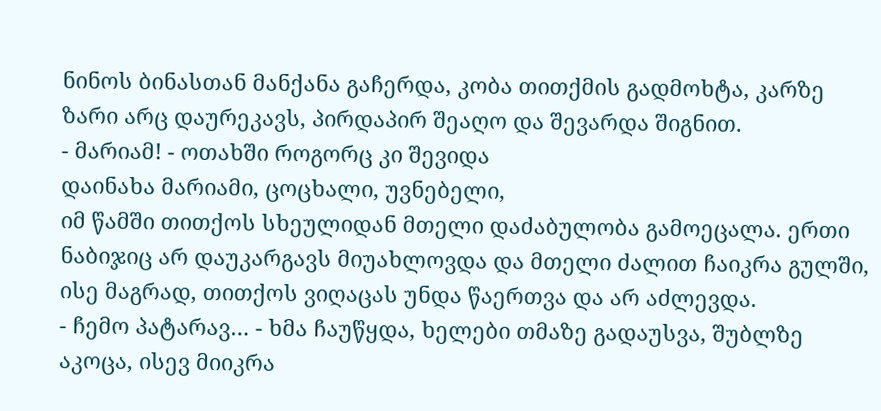ნინოს ბინასთან მანქანა გაჩერდა, კობა თითქმის გადმოხტა, კარზე ზარი არც დაურეკავს, პირდაპირ შეაღო და შევარდა შიგნით.
- მარიამ! - ოთახში როგორც კი შევიდა
დაინახა მარიამი, ცოცხალი, უვნებელი,
იმ წამში თითქოს სხეულიდან მთელი დაძაბულობა გამოეცალა. ერთი ნაბიჯიც არ დაუკარგავს მიუახლოვდა და მთელი ძალით ჩაიკრა გულში,
ისე მაგრად, თითქოს ვიღაცას უნდა წაერთვა და არ აძლევდა.
- ჩემო პატარავ… - ხმა ჩაუწყდა, ხელები თმაზე გადაუსვა, შუბლზე აკოცა, ისევ მიიკრა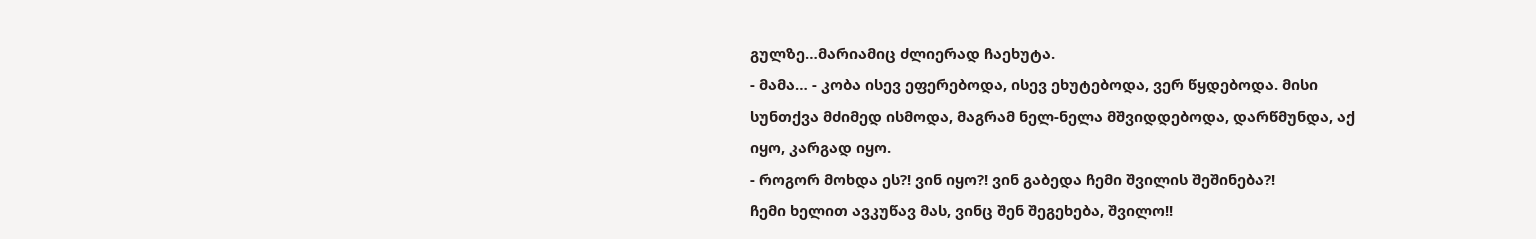გულზე…მარიამიც ძლიერად ჩაეხუტა.
- მამა… - კობა ისევ ეფერებოდა, ისევ ეხუტებოდა, ვერ წყდებოდა. მისი სუნთქვა მძიმედ ისმოდა, მაგრამ ნელ-ნელა მშვიდდებოდა, დარწმუნდა, აქ იყო, კარგად იყო.
- როგორ მოხდა ეს?! ვინ იყო?! ვინ გაბედა ჩემი შვილის შეშინება?!
ჩემი ხელით ავკუწავ მას, ვინც შენ შეგეხება, შვილო!!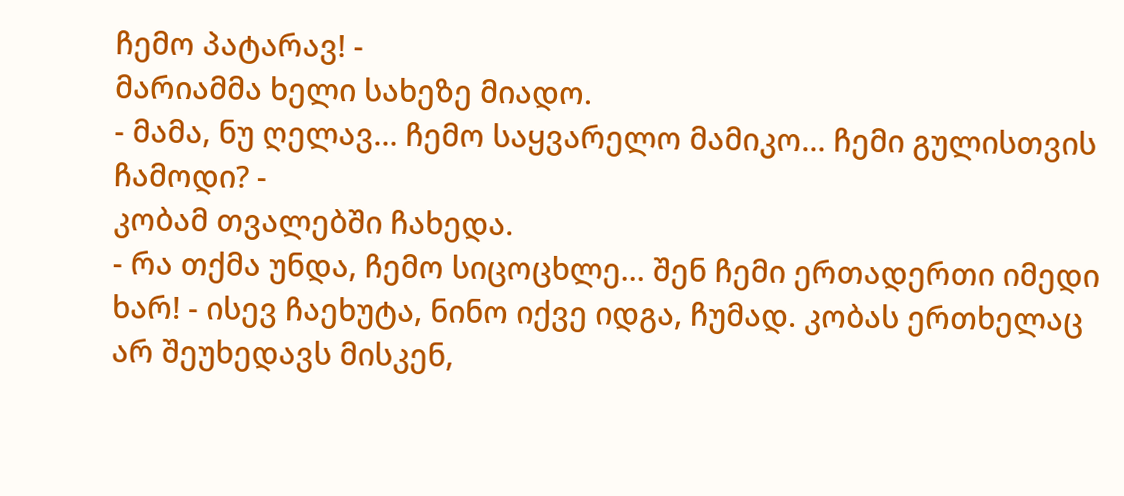ჩემო პატარავ! -
მარიამმა ხელი სახეზე მიადო.
- მამა, ნუ ღელავ… ჩემო საყვარელო მამიკო… ჩემი გულისთვის ჩამოდი? -
კობამ თვალებში ჩახედა.
- რა თქმა უნდა, ჩემო სიცოცხლე… შენ ჩემი ერთადერთი იმედი ხარ! - ისევ ჩაეხუტა, ნინო იქვე იდგა, ჩუმად. კობას ერთხელაც არ შეუხედავს მისკენ,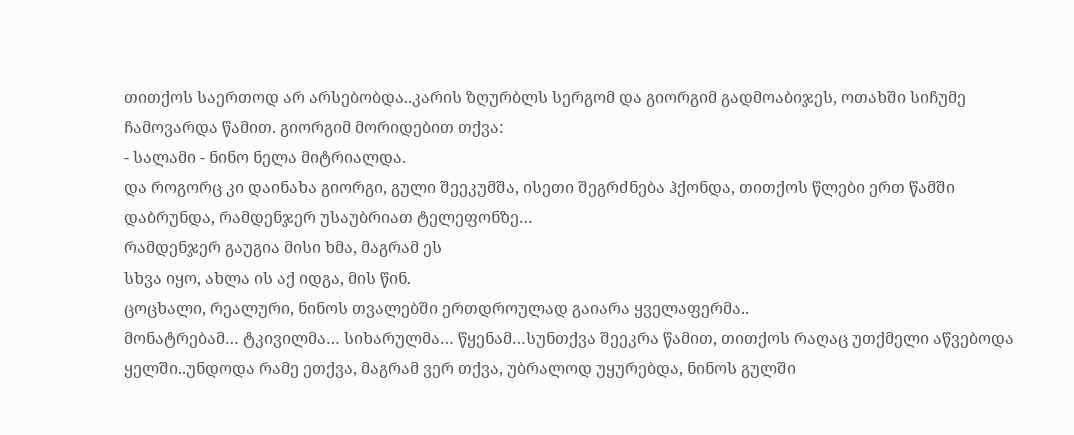თითქოს საერთოდ არ არსებობდა..კარის ზღურბლს სერგომ და გიორგიმ გადმოაბიჯეს, ოთახში სიჩუმე ჩამოვარდა წამით. გიორგიმ მორიდებით თქვა:
- სალამი - ნინო ნელა მიტრიალდა.
და როგორც კი დაინახა გიორგი, გული შეეკუმშა, ისეთი შეგრძნება ჰქონდა, თითქოს წლები ერთ წამში დაბრუნდა, რამდენჯერ უსაუბრიათ ტელეფონზე…
რამდენჯერ გაუგია მისი ხმა, მაგრამ ეს
სხვა იყო, ახლა ის აქ იდგა, მის წინ.
ცოცხალი, რეალური, ნინოს თვალებში ერთდროულად გაიარა ყველაფერმა..
მონატრებამ… ტკივილმა… სიხარულმა… წყენამ…სუნთქვა შეეკრა წამით, თითქოს რაღაც უთქმელი აწვებოდა ყელში..უნდოდა რამე ეთქვა, მაგრამ ვერ თქვა, უბრალოდ უყურებდა, ნინოს გულში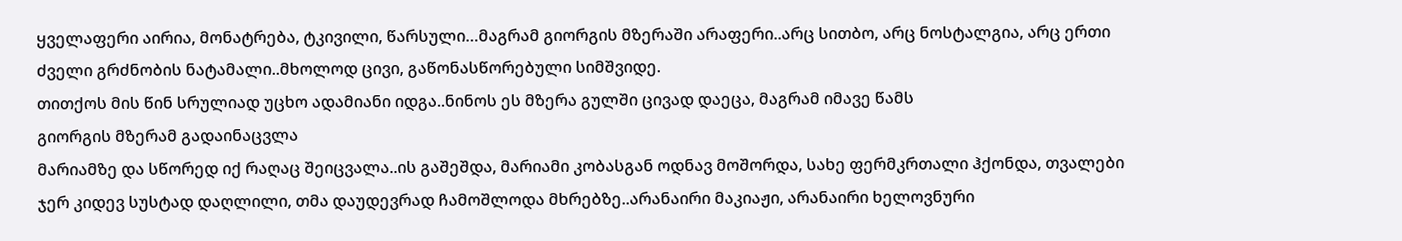ყველაფერი აირია, მონატრება, ტკივილი, წარსული…მაგრამ გიორგის მზერაში არაფერი..არც სითბო, არც ნოსტალგია, არც ერთი ძველი გრძნობის ნატამალი..მხოლოდ ცივი, გაწონასწორებული სიმშვიდე.
თითქოს მის წინ სრულიად უცხო ადამიანი იდგა..ნინოს ეს მზერა გულში ცივად დაეცა, მაგრამ იმავე წამს
გიორგის მზერამ გადაინაცვლა
მარიამზე და სწორედ იქ რაღაც შეიცვალა..ის გაშეშდა, მარიამი კობასგან ოდნავ მოშორდა, სახე ფერმკრთალი ჰქონდა, თვალები ჯერ კიდევ სუსტად დაღლილი, თმა დაუდევრად ჩამოშლოდა მხრებზე..არანაირი მაკიაჟი, არანაირი ხელოვნური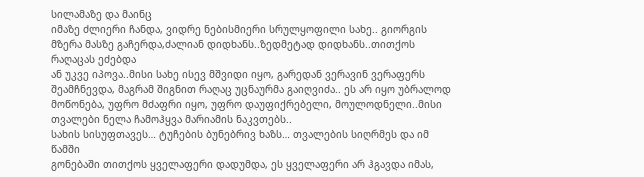სილამაზე და მაინც
იმაზე ძლიერი ჩანდა, ვიდრე ნებისმიერი სრულყოფილი სახე.. გიორგის მზერა მასზე გაჩერდა,ძალიან დიდხანს..ზედმეტად დიდხანს..თითქოს რაღაცას ეძებდა
ან უკვე იპოვა..მისი სახე ისევ მშვიდი იყო, გარედან ვერავინ ვერაფერს შეამჩნევდა, მაგრამ შიგნით რაღაც უცნაურმა გაიღვიძა.. ეს არ იყო უბრალოდ მოწონება, უფრო მძაფრი იყო, უფრო დაუფიქრებელი, მოულოდნელი..მისი თვალები ნელა ჩამოჰყვა მარიამის ნაკვთებს..
სახის სისუფთავეს… ტუჩების ბუნებრივ ხაზს… თვალების სიღრმეს და იმ წამში
გონებაში თითქოს ყველაფერი დადუმდა, ეს ყველაფერი არ ჰგავდა იმას,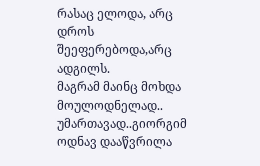რასაც ელოდა, არც დროს შეეფერებოდა,არც ადგილს.
მაგრამ მაინც მოხდა მოულოდნელად..
უმართავად..გიორგიმ ოდნავ დააწვრილა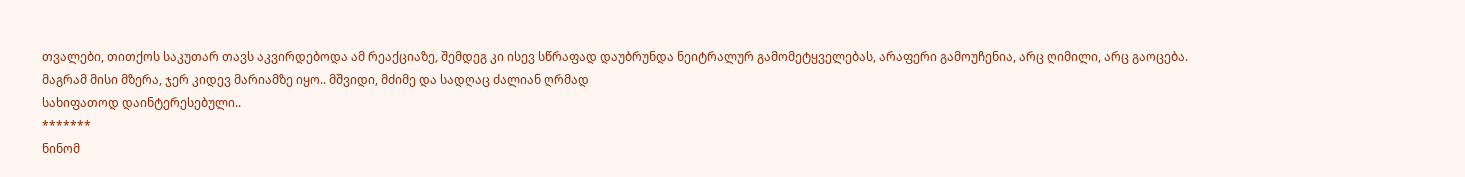თვალები, თითქოს საკუთარ თავს აკვირდებოდა ამ რეაქციაზე, შემდეგ კი ისევ სწრაფად დაუბრუნდა ნეიტრალურ გამომეტყველებას, არაფერი გამოუჩენია, არც ღიმილი, არც გაოცება.
მაგრამ მისი მზერა, ჯერ კიდევ მარიამზე იყო.. მშვიდი, მძიმე და სადღაც ძალიან ღრმად
სახიფათოდ დაინტერესებული..
*******
ნინომ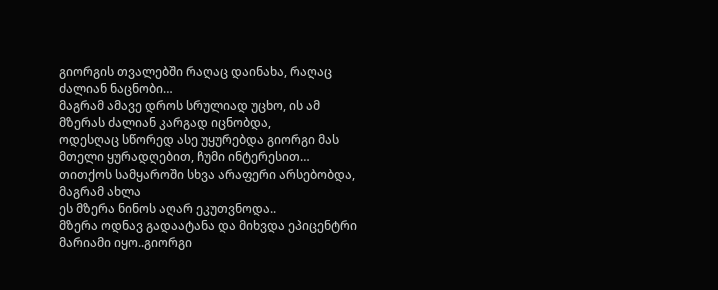გიორგის თვალებში რაღაც დაინახა, რაღაც ძალიან ნაცნობი…
მაგრამ ამავე დროს სრულიად უცხო, ის ამ მზერას ძალიან კარგად იცნობდა,
ოდესღაც სწორედ ასე უყურებდა გიორგი მას მთელი ყურადღებით, ჩუმი ინტერესით… თითქოს სამყაროში სხვა არაფერი არსებობდა, მაგრამ ახლა
ეს მზერა ნინოს აღარ ეკუთვნოდა..
მზერა ოდნავ გადაატანა და მიხვდა ეპიცენტრი მარიამი იყო..გიორგი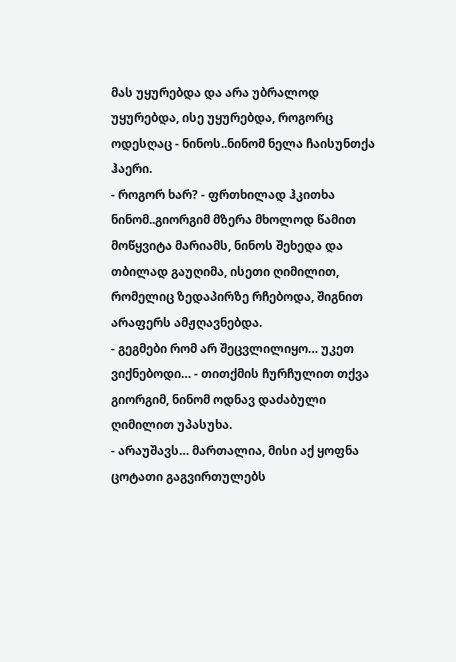მას უყურებდა და არა უბრალოდ უყურებდა, ისე უყურებდა, როგორც ოდესღაც - ნინოს..ნინომ ნელა ჩაისუნთქა ჰაერი.
- როგორ ხარ? - ფრთხილად ჰკითხა ნინომ..გიორგიმ მზერა მხოლოდ წამით მოწყვიტა მარიამს, ნინოს შეხედა და თბილად გაუღიმა, ისეთი ღიმილით, რომელიც ზედაპირზე რჩებოდა, შიგნით არაფერს ამჟღავნებდა.
- გეგმები რომ არ შეცვლილიყო… უკეთ ვიქნებოდი… - თითქმის ჩურჩულით თქვა გიორგიმ, ნინომ ოდნავ დაძაბული ღიმილით უპასუხა.
- არაუშავს… მართალია, მისი აქ ყოფნა ცოტათი გაგვირთულებს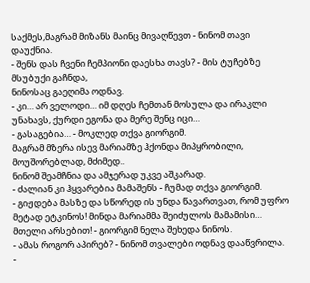საქმეს,მაგრამ მიზანს მაინც მივაღწევთ - ნინომ თავი დაუქნია.
- შენს დას ჩვენი ჩემპიონი დაესხა თავს? - მის ტუჩებზე მსუბუქი გაჩნდა,
ნინოსაც გაეღიმა ოდნავ.
- კი… არ ველოდი… იმ დღეს ჩემთან მოსულა და ირაკლი უნახავს, ქურდი ეგონა და მერე შენც იცი…
- გასაგებია… - მოკლედ თქვა გიორგიმ.
მაგრამ მზერა ისევ მარიამზე ჰქონდა მიპყრობილი, მოუშორებლად, მძიმედ..
ნინომ შეამჩნია და ამჯერად უკვე აშკარად.
- ძალიან კი ჰყვარებია მამაშენს - ჩუმად თქვა გიორგიმ.
- გიჟდება მასზე და სწორედ ის უნდა წავართვათ, რომ უფრო მეტად ეტკინოს! მინდა მარიამმა შეიძულოს მამამისი… მთელი არსებით! - გიორგიმ ნელა შეხედა ნინოს.
- ამას როგორ აპირებ? - ნინომ თვალები ოდნავ დააწვრილა.
-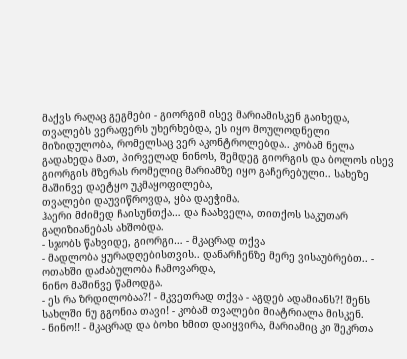მაქვს რაღაც გეგმები - გიორგიმ ისევ მარიამისკენ გაიხედა, თვალებს ვერაფერს უხერხებდა, ეს იყო მოულოდნელი მიზიდულობა, რომელსაც ვერ აკონტროლებდა.. კობამ ნელა გადახედა მათ, პირველად ნინოს, შემდეგ გიორგის და ბოლოს ისევ გიორგის მზერას რომელიც მარიამზე იყო გაჩერებული.. სახეზე მაშინვე დაეტყო უკმაყოფილება,
თვალები დაუვიწროვდა, ყბა დაეჭიმა.
ჰაერი მძიმედ ჩაისუნთქა… და ჩაახველა, თითქოს საკუთარ გაღიზიანებას ახშობდა.
- სჯობს წახვიდე, გიორგი… - მკაცრად თქვა
- მადლობა ყურადღებისთვის.. დანარჩენზე მერე ვისაუბრებთ.. -
ოთახში დაძაბულობა ჩამოვარდა,
ნინო მაშინვე წამოდგა.
- ეს რა ზრდილობაა?! - მკვეთრად თქვა - აგდებ ადამიანს?! შენს სახლში ნუ გგონია თავი! - კობამ თვალები მიატრიალა მისკენ.
- ნინო!! - მკაცრად და ბოხი ხმით დაიყვირა, მარიამიც კი შეკრთა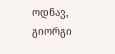ოდნავ,
გიორგი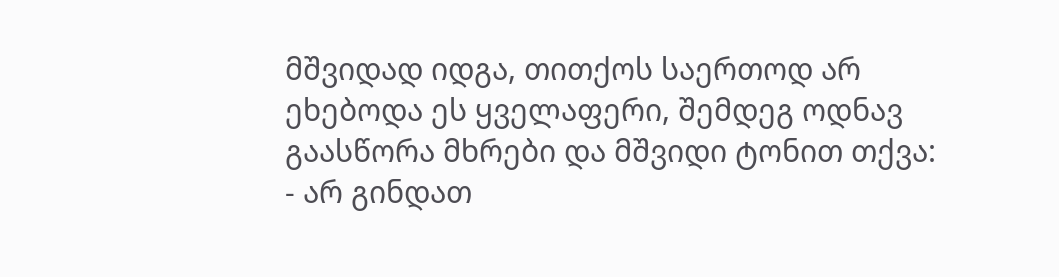მშვიდად იდგა, თითქოს საერთოდ არ ეხებოდა ეს ყველაფერი, შემდეგ ოდნავ გაასწორა მხრები და მშვიდი ტონით თქვა:
- არ გინდათ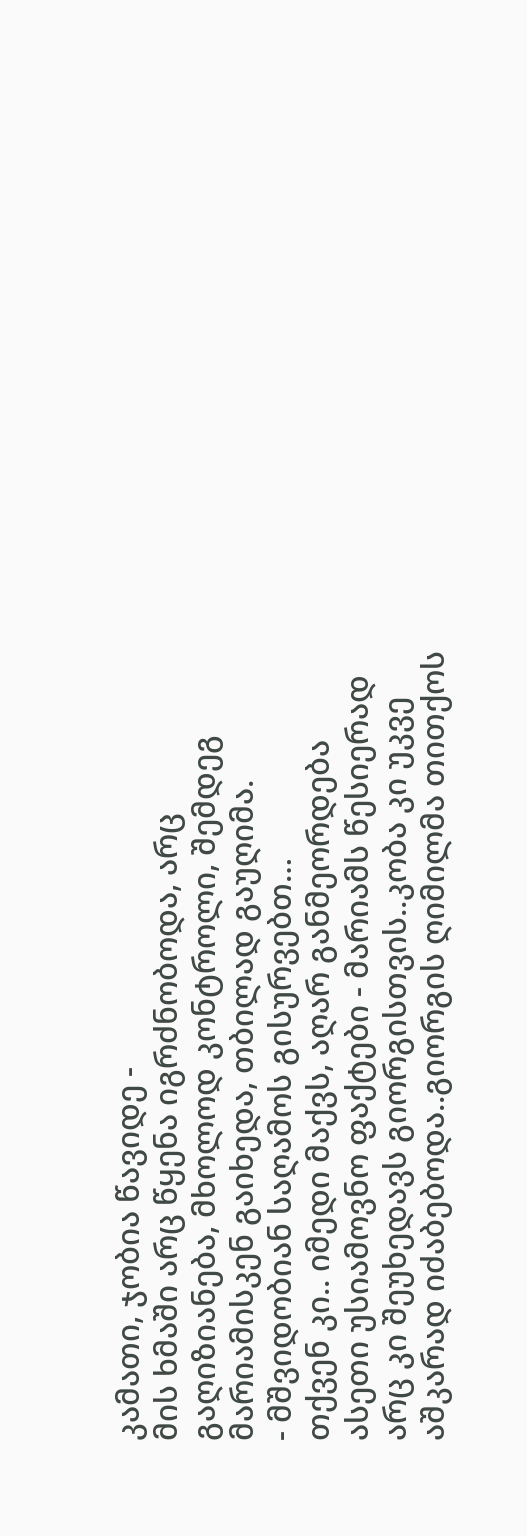კამათი, ჯობია წავიდე -
მის ხმაში არც წყენა იგრძნობოდა, არც გაღიზიანება, მხოლოდ კონტროლი, შემდეგ მარიამისკენ გაიხედა, თბილად გაუღიმა.
- მშვიდობიან საღამოს გისურვებთ…
თქვენ კი.. იმედი მაქვს, აღარ განმეორდება ასეთი უსიამოვნო ფაქტები - მარიამს წესიერად არც კი შეუხედავს გიორგისთვის..კობა კი უკვე აშკარად იძაბებოდა..გიორგის ღიმილმა თითქოს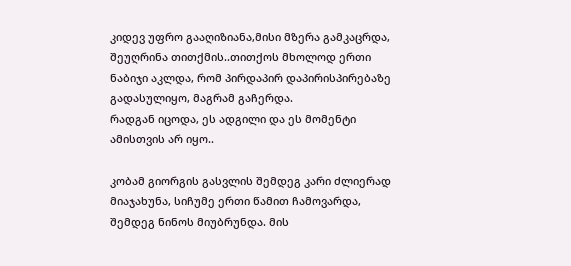კიდევ უფრო გააღიზიანა,მისი მზერა გამკაცრდა, შეუღრინა თითქმის..თითქოს მხოლოდ ერთი ნაბიჯი აკლდა, რომ პირდაპირ დაპირისპირებაზე გადასულიყო, მაგრამ გაჩერდა.
რადგან იცოდა, ეს ადგილი და ეს მომენტი ამისთვის არ იყო..

კობამ გიორგის გასვლის შემდეგ კარი ძლიერად მიაჯახუნა, სიჩუმე ერთი წამით ჩამოვარდა, შემდეგ ნინოს მიუბრუნდა. მის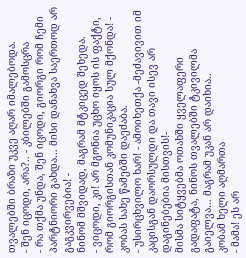თვალებში ბრაზი უკვე აღარ იმალებოდა.
- შენ იცოდი, არა?.. - კბილებში გამოსცრა
- რა თქმა უნდა, შენ იცოდი, გიორგი რომ ჩემი პარტნიორი გახდა… მისი დანახვა საერთოდ არ გაგკვირვებია! -
ნინომ მშვიდად, მაგრამ მტკიცედ შეხედა.
- ვიცოდი, კი! არ მგონია უცხო იყოს ის ფაქტი, რომ გიორგისთან კომუნიკაცია სულ მქონდა! - კობას სახე წამებში დაეძაბა.
- უსირცხვილო ხარ! - ამოიხეთქა -მეძავივით იმ კაცისგან დაორსულდი და თავი ისევ არ დაგინებებია მისთვის!-
მისმა სიტყვებმა ოთახში ყველაფერი გადაფატა, ნინოს თვალებში ტკივილმა გაიელვა… მაგრამ უკან არ დაიხია..
კობამ ხელი აღმართა
- მამა! ეს არ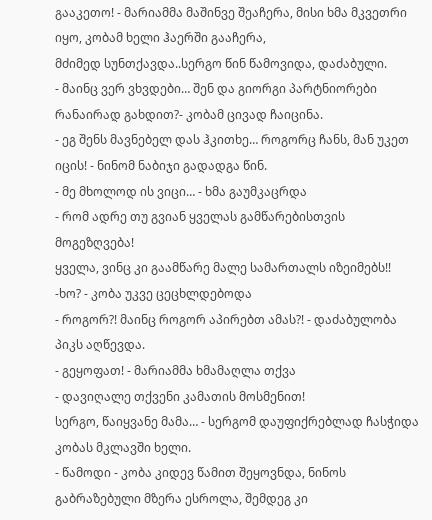გააკეთო! - მარიამმა მაშინვე შეაჩერა, მისი ხმა მკვეთრი იყო, კობამ ხელი ჰაერში გააჩერა,
მძიმედ სუნთქავდა..სერგო წინ წამოვიდა, დაძაბული.
- მაინც ვერ ვხვდები… შენ და გიორგი პარტნიორები რანაირად გახდით?- კობამ ცივად ჩაიცინა.
- ეგ შენს მავნებელ დას ჰკითხე… როგორც ჩანს, მან უკეთ იცის! - ნინომ ნაბიჯი გადადგა წინ.
- მე მხოლოდ ის ვიცი… - ხმა გაუმკაცრდა
- რომ ადრე თუ გვიან ყველას გამწარებისთვის მოგეზღვება!
ყველა, ვინც კი გაამწარე მალე სამართალს იზეიმებს!!
-ხო? - კობა უკვე ცეცხლდებოდა
- როგორ?! მაინც როგორ აპირებთ ამას?! - დაძაბულობა პიკს აღწევდა.
- გეყოფათ! - მარიამმა ხმამაღლა თქვა
- დავიღალე თქვენი კამათის მოსმენით!
სერგო, წაიყვანე მამა… - სერგომ დაუფიქრებლად ჩასჭიდა კობას მკლავში ხელი.
- წამოდი - კობა კიდევ წამით შეყოვნდა, ნინოს გაბრაზებული მზერა ესროლა, შემდეგ კი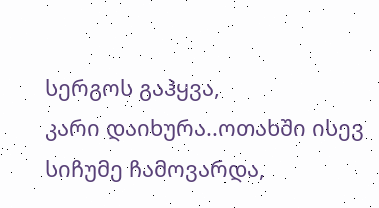სერგოს გაჰყვა,
კარი დაიხურა..ოთახში ისევ სიჩუმე ჩამოვარდა,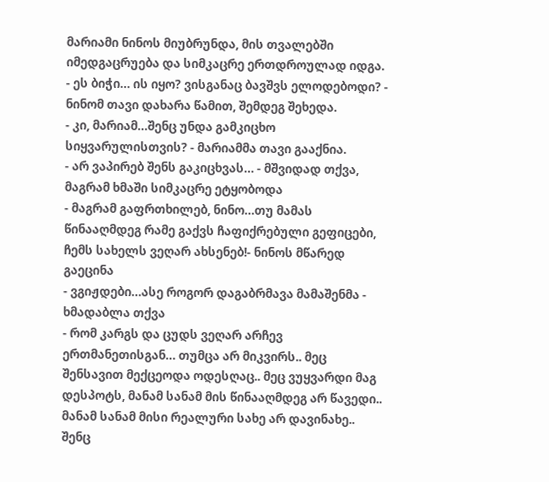მარიამი ნინოს მიუბრუნდა, მის თვალებში იმედგაცრუება და სიმკაცრე ერთდროულად იდგა.
- ეს ბიჭი… ის იყო? ვისგანაც ბავშვს ელოდებოდი? - ნინომ თავი დახარა წამით, შემდეგ შეხედა.
- კი, მარიამ…შენც უნდა გამკიცხო სიყვარულისთვის? - მარიამმა თავი გააქნია.
- არ ვაპირებ შენს გაკიცხვას… - მშვიდად თქვა, მაგრამ ხმაში სიმკაცრე ეტყობოდა
- მაგრამ გაფრთხილებ, ნინო…თუ მამას წინააღმდეგ რამე გაქვს ჩაფიქრებული გეფიცები, ჩემს სახელს ვეღარ ახსენებ!- ნინოს მწარედ გაეცინა
- ვგიჟდები…ასე როგორ დაგაბრმავა მამაშენმა - ხმადაბლა თქვა
- რომ კარგს და ცუდს ვეღარ არჩევ ერთმანეთისგან… თუმცა არ მიკვირს.. მეც შენსავით მექცეოდა ოდესღაც.. მეც ვუყვარდი მაგ დესპოტს, მანამ სანამ მის წინააღმდეგ არ წავედი.. მანამ სანამ მისი რეალური სახე არ დავინახე.. შენც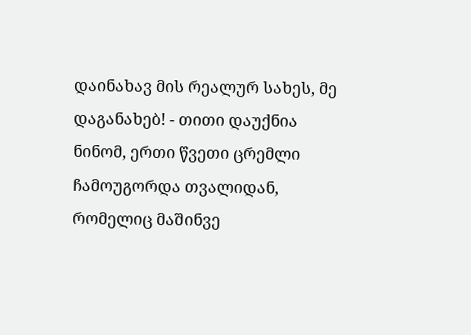დაინახავ მის რეალურ სახეს, მე დაგანახებ! - თითი დაუქნია ნინომ, ერთი წვეთი ცრემლი ჩამოუგორდა თვალიდან, რომელიც მაშინვე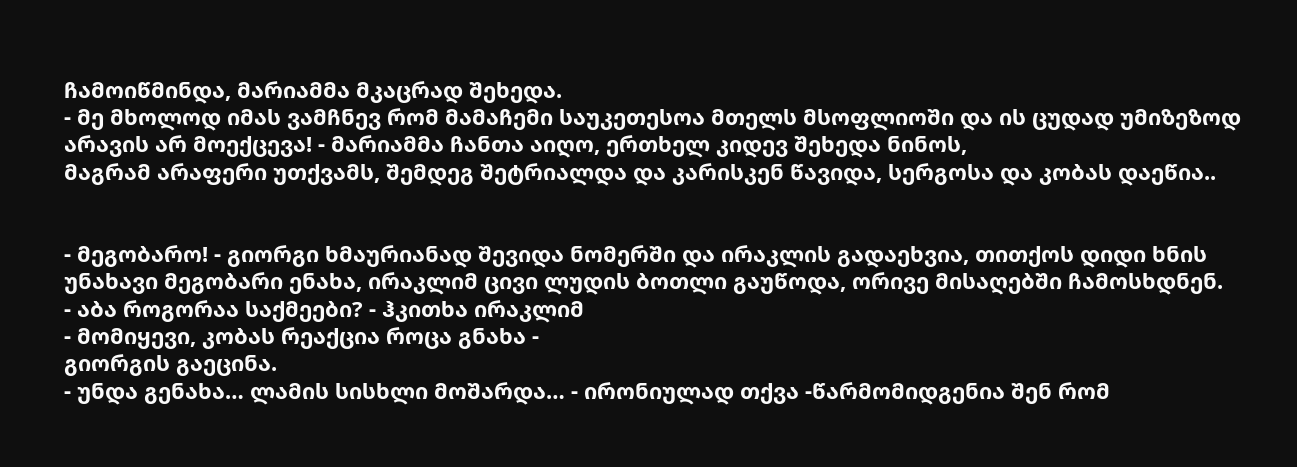ჩამოიწმინდა, მარიამმა მკაცრად შეხედა.
- მე მხოლოდ იმას ვამჩნევ რომ მამაჩემი საუკეთესოა მთელს მსოფლიოში და ის ცუდად უმიზეზოდ არავის არ მოექცევა! - მარიამმა ჩანთა აიღო, ერთხელ კიდევ შეხედა ნინოს,
მაგრამ არაფერი უთქვამს, შემდეგ შეტრიალდა და კარისკენ წავიდა, სერგოსა და კობას დაეწია..


- მეგობარო! - გიორგი ხმაურიანად შევიდა ნომერში და ირაკლის გადაეხვია, თითქოს დიდი ხნის უნახავი მეგობარი ენახა, ირაკლიმ ცივი ლუდის ბოთლი გაუწოდა, ორივე მისაღებში ჩამოსხდნენ.
- აბა როგორაა საქმეები? - ჰკითხა ირაკლიმ
- მომიყევი, კობას რეაქცია როცა გნახა -
გიორგის გაეცინა.
- უნდა გენახა… ლამის სისხლი მოშარდა… - ირონიულად თქვა -წარმომიდგენია შენ რომ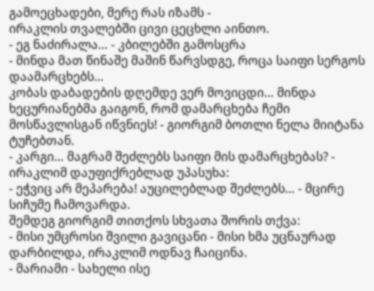გამოეცხადები, მერე რას იზამს -
ირაკლის თვალებში ცივი ცეცხლი აინთო.
- ეგ ნაძირალა… - კბილებში გამოსცრა
- მინდა მათ წინაშე მაშინ წარვსდგე, როცა საიფი სერგოს დაამარცხებს…
კობას დაბადების დღემდე ვერ მოვიცდი… მინდა ხეცურიანებმა გაიგონ, რომ დამარცხება ჩემი მოსწავლისგან იწვნიეს! - გიორგიმ ბოთლი ნელა მიიტანა ტუჩებთან.
- კარგი… მაგრამ შეძლებს საიფი მის დამარცხებას? - ირაკლიმ დაუფიქრებლად უპასუხა:
- ეჭვიც არ მეპარება! აუცილებლად შეძლებს… - მცირე სიჩუმე ჩამოვარდა.
შემდეგ გიორგიმ თითქოს სხვათა შორის თქვა:
- მისი უმცროსი შვილი გავიცანი - მისი ხმა უცნაურად დარბილდა, ირაკლიმ ოდნავ ჩაიცინა.
- მარიამი - სახელი ისე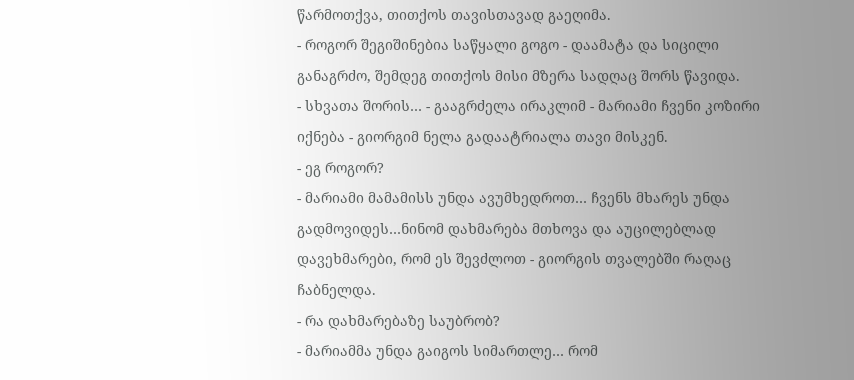წარმოთქვა, თითქოს თავისთავად გაეღიმა.
- როგორ შეგიშინებია საწყალი გოგო - დაამატა და სიცილი განაგრძო, შემდეგ თითქოს მისი მზერა სადღაც შორს წავიდა.
- სხვათა შორის… - გააგრძელა ირაკლიმ - მარიამი ჩვენი კოზირი იქნება - გიორგიმ ნელა გადაატრიალა თავი მისკენ.
- ეგ როგორ?
- მარიამი მამამისს უნდა ავუმხედროთ… ჩვენს მხარეს უნდა გადმოვიდეს…ნინომ დახმარება მთხოვა და აუცილებლად დავეხმარები, რომ ეს შევძლოთ - გიორგის თვალებში რაღაც ჩაბნელდა.
- რა დახმარებაზე საუბრობ?
- მარიამმა უნდა გაიგოს სიმართლე… რომ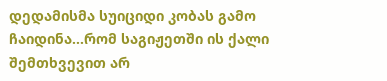დედამისმა სუიციდი კობას გამო ჩაიდინა…რომ საგიჟეთში ის ქალი შემთხვევით არ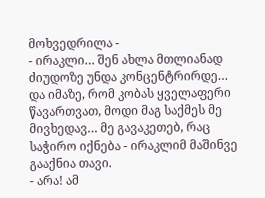მოხვედრილა -
- ირაკლი… შენ ახლა მთლიანად ძიუდოზე უნდა კონცენტრირდე…
და იმაზე, რომ კობას ყველაფერი წავართვათ, მოდი მაგ საქმეს მე მივხედავ… მე გავაკეთებ, რაც საჭირო იქნება - ირაკლიმ მაშინვე გააქნია თავი.
- არა! ამ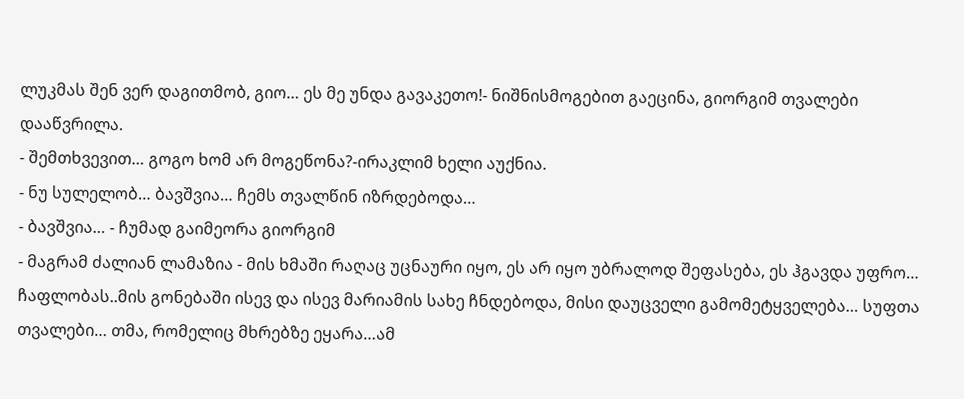ლუკმას შენ ვერ დაგითმობ, გიო… ეს მე უნდა გავაკეთო!- ნიშნისმოგებით გაეცინა, გიორგიმ თვალები დააწვრილა.
- შემთხვევით… გოგო ხომ არ მოგეწონა?-ირაკლიმ ხელი აუქნია.
- ნუ სულელობ… ბავშვია… ჩემს თვალწინ იზრდებოდა…
- ბავშვია… - ჩუმად გაიმეორა გიორგიმ
- მაგრამ ძალიან ლამაზია - მის ხმაში რაღაც უცნაური იყო, ეს არ იყო უბრალოდ შეფასება, ეს ჰგავდა უფრო… ჩაფლობას..მის გონებაში ისევ და ისევ მარიამის სახე ჩნდებოდა, მისი დაუცველი გამომეტყველება… სუფთა თვალები… თმა, რომელიც მხრებზე ეყარა…ამ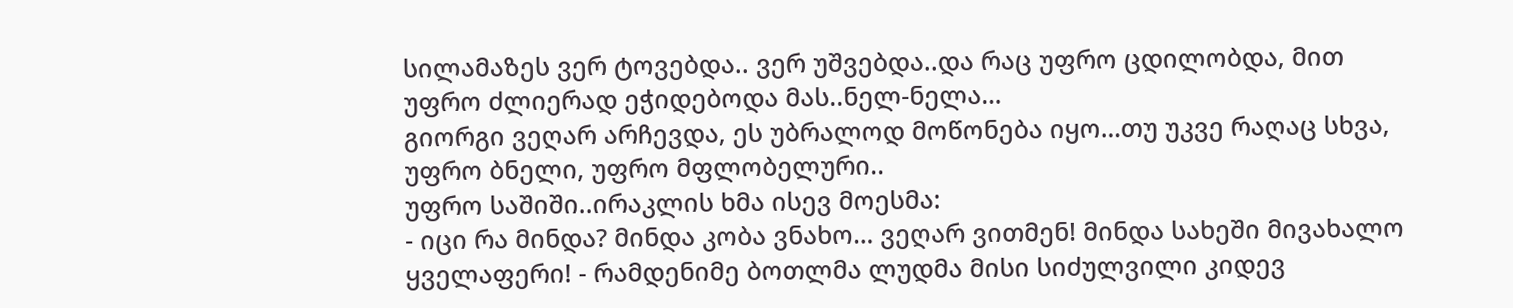სილამაზეს ვერ ტოვებდა.. ვერ უშვებდა..და რაც უფრო ცდილობდა, მით უფრო ძლიერად ეჭიდებოდა მას..ნელ-ნელა…
გიორგი ვეღარ არჩევდა, ეს უბრალოდ მოწონება იყო…თუ უკვე რაღაც სხვა,
უფრო ბნელი, უფრო მფლობელური..
უფრო საშიში..ირაკლის ხმა ისევ მოესმა:
- იცი რა მინდა? მინდა კობა ვნახო… ვეღარ ვითმენ! მინდა სახეში მივახალო ყველაფერი! - რამდენიმე ბოთლმა ლუდმა მისი სიძულვილი კიდევ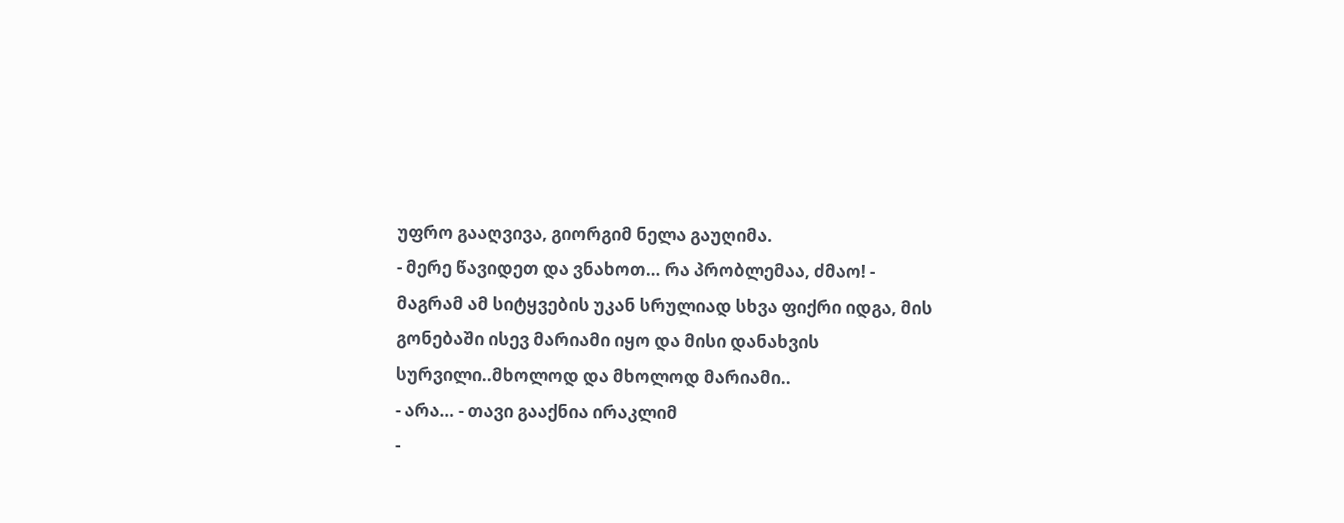უფრო გააღვივა, გიორგიმ ნელა გაუღიმა.
- მერე წავიდეთ და ვნახოთ… რა პრობლემაა, ძმაო! - მაგრამ ამ სიტყვების უკან სრულიად სხვა ფიქრი იდგა, მის გონებაში ისევ მარიამი იყო და მისი დანახვის სურვილი..მხოლოდ და მხოლოდ მარიამი..
- არა… - თავი გააქნია ირაკლიმ
-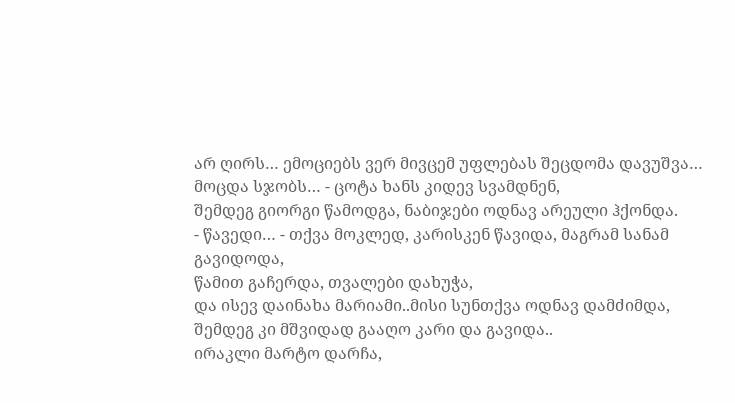არ ღირს… ემოციებს ვერ მივცემ უფლებას შეცდომა დავუშვა… მოცდა სჯობს… - ცოტა ხანს კიდევ სვამდნენ,
შემდეგ გიორგი წამოდგა, ნაბიჯები ოდნავ არეული ჰქონდა.
- წავედი… - თქვა მოკლედ, კარისკენ წავიდა, მაგრამ სანამ გავიდოდა,
წამით გაჩერდა, თვალები დახუჭა,
და ისევ დაინახა მარიამი..მისი სუნთქვა ოდნავ დამძიმდა, შემდეგ კი მშვიდად გააღო კარი და გავიდა..
ირაკლი მარტო დარჩა,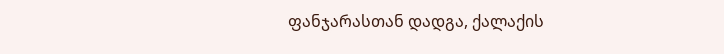ფანჯარასთან დადგა, ქალაქის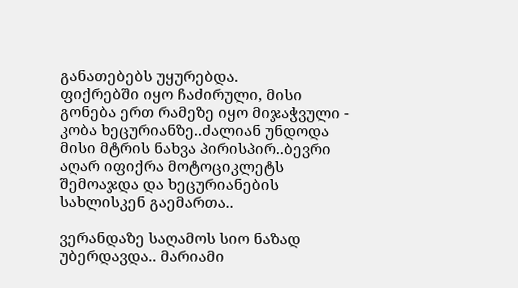განათებებს უყურებდა.
ფიქრებში იყო ჩაძირული, მისი გონება ერთ რამეზე იყო მიჯაჭვული - კობა ხეცურიანზე..ძალიან უნდოდა მისი მტრის ნახვა პირისპირ..ბევრი აღარ იფიქრა მოტოციკლეტს შემოაჯდა და ხეცურიანების სახლისკენ გაემართა..

ვერანდაზე საღამოს სიო ნაზად უბერდავდა.. მარიამი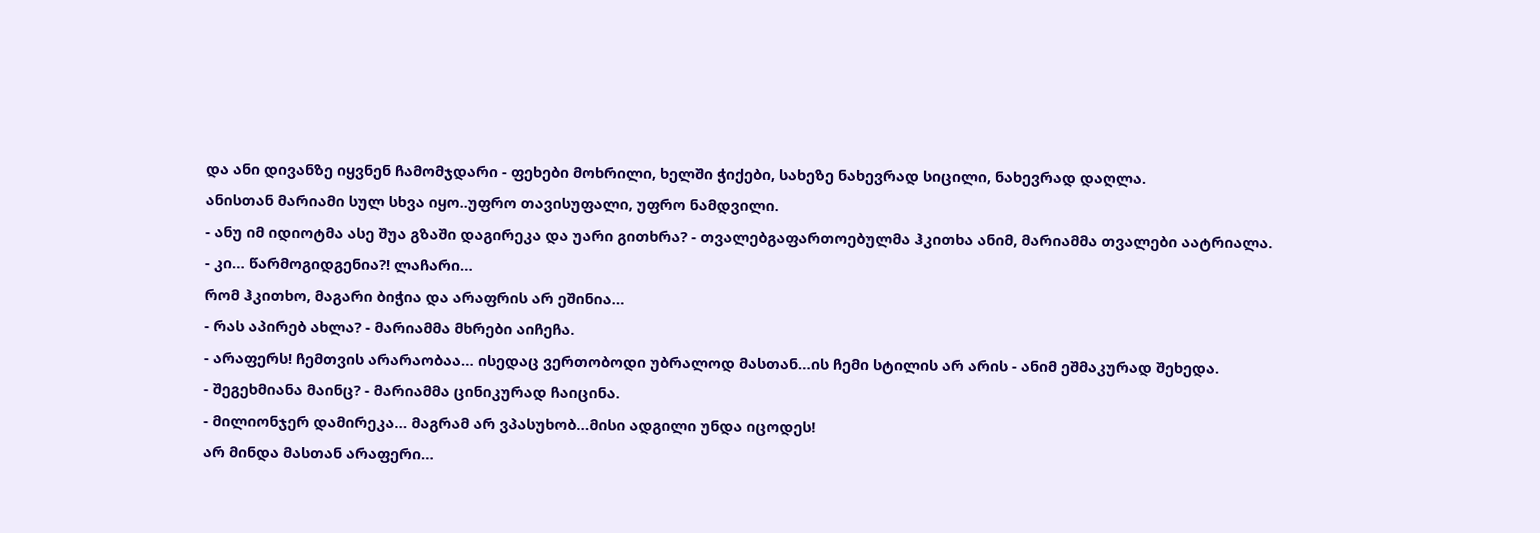და ანი დივანზე იყვნენ ჩამომჯდარი - ფეხები მოხრილი, ხელში ჭიქები, სახეზე ნახევრად სიცილი, ნახევრად დაღლა.
ანისთან მარიამი სულ სხვა იყო..უფრო თავისუფალი, უფრო ნამდვილი.
- ანუ იმ იდიოტმა ასე შუა გზაში დაგირეკა და უარი გითხრა? - თვალებგაფართოებულმა ჰკითხა ანიმ, მარიამმა თვალები აატრიალა.
- კი… წარმოგიდგენია?! ლაჩარი…
რომ ჰკითხო, მაგარი ბიჭია და არაფრის არ ეშინია…
- რას აპირებ ახლა? - მარიამმა მხრები აიჩეჩა.
- არაფერს! ჩემთვის არარაობაა… ისედაც ვერთობოდი უბრალოდ მასთან…ის ჩემი სტილის არ არის - ანიმ ეშმაკურად შეხედა.
- შეგეხმიანა მაინც? - მარიამმა ცინიკურად ჩაიცინა.
- მილიონჯერ დამირეკა… მაგრამ არ ვპასუხობ…მისი ადგილი უნდა იცოდეს!
არ მინდა მასთან არაფერი…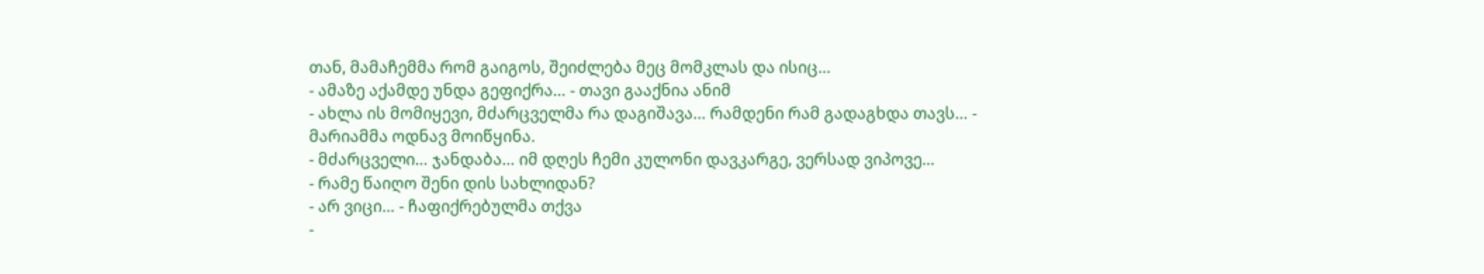თან, მამაჩემმა რომ გაიგოს, შეიძლება მეც მომკლას და ისიც…
- ამაზე აქამდე უნდა გეფიქრა… - თავი გააქნია ანიმ
- ახლა ის მომიყევი, მძარცველმა რა დაგიშავა… რამდენი რამ გადაგხდა თავს… - მარიამმა ოდნავ მოიწყინა.
- მძარცველი… ჯანდაბა… იმ დღეს ჩემი კულონი დავკარგე, ვერსად ვიპოვე…
- რამე წაიღო შენი დის სახლიდან?
- არ ვიცი… - ჩაფიქრებულმა თქვა
-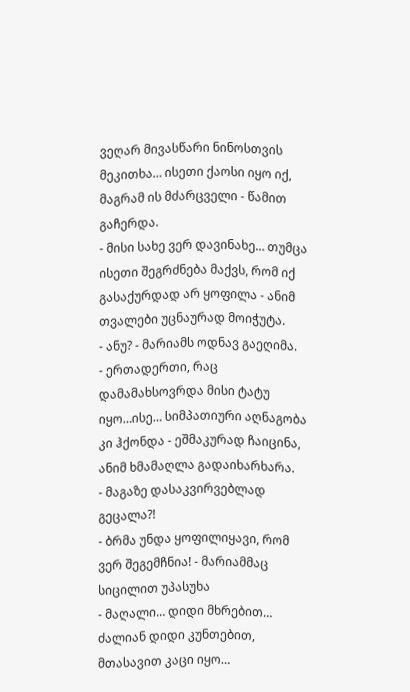ვეღარ მივასწარი ნინოსთვის მეკითხა… ისეთი ქაოსი იყო იქ,
მაგრამ ის მძარცველი - წამით გაჩერდა.
- მისი სახე ვერ დავინახე… თუმცა ისეთი შეგრძნება მაქვს, რომ იქ გასაქურდად არ ყოფილა - ანიმ თვალები უცნაურად მოიჭუტა.
- ანუ? - მარიამს ოდნავ გაეღიმა.
- ერთადერთი, რაც დამამახსოვრდა მისი ტატუ იყო…ისე… სიმპათიური აღნაგობა კი ჰქონდა - ეშმაკურად ჩაიცინა, ანიმ ხმამაღლა გადაიხარხარა.
- მაგაზე დასაკვირვებლად გეცალა?!
- ბრმა უნდა ყოფილიყავი, რომ ვერ შეგემჩნია! - მარიამმაც სიცილით უპასუხა
- მაღალი… დიდი მხრებით… ძალიან დიდი კუნთებით, მთასავით კაცი იყო…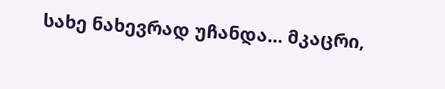სახე ნახევრად უჩანდა… მკაცრი,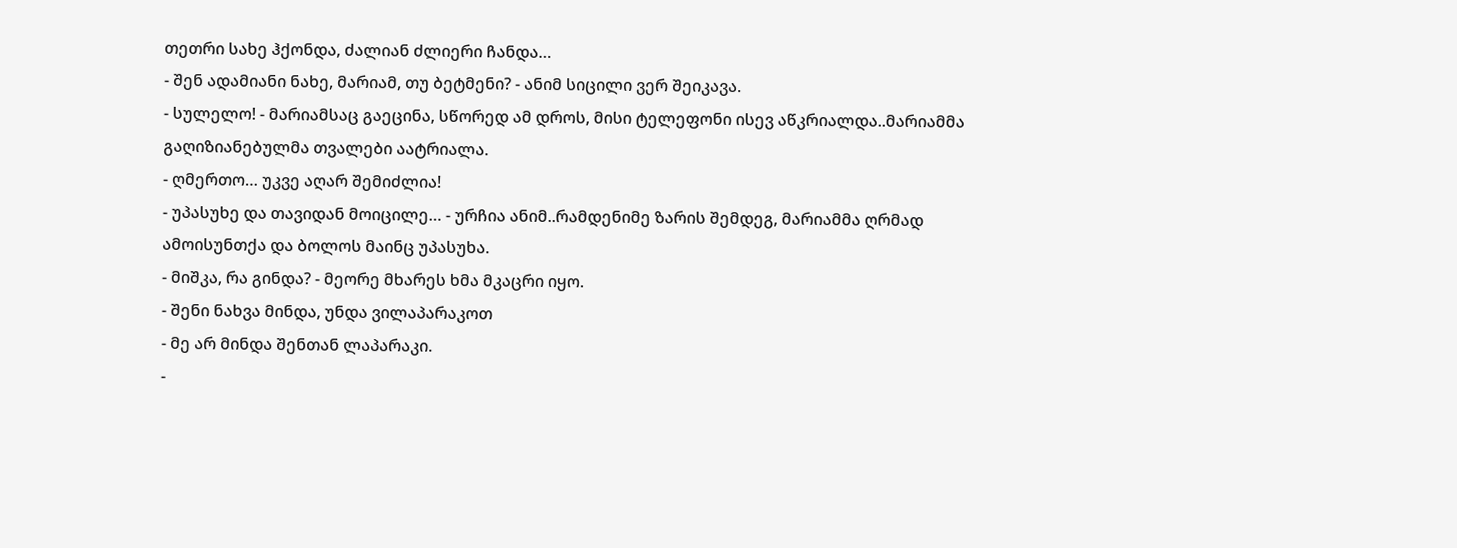თეთრი სახე ჰქონდა, ძალიან ძლიერი ჩანდა…
- შენ ადამიანი ნახე, მარიამ, თუ ბეტმენი? - ანიმ სიცილი ვერ შეიკავა.
- სულელო! - მარიამსაც გაეცინა, სწორედ ამ დროს, მისი ტელეფონი ისევ აწკრიალდა..მარიამმა გაღიზიანებულმა თვალები აატრიალა.
- ღმერთო… უკვე აღარ შემიძლია!
- უპასუხე და თავიდან მოიცილე… - ურჩია ანიმ..რამდენიმე ზარის შემდეგ, მარიამმა ღრმად ამოისუნთქა და ბოლოს მაინც უპასუხა.
- მიშკა, რა გინდა? - მეორე მხარეს ხმა მკაცრი იყო.
- შენი ნახვა მინდა, უნდა ვილაპარაკოთ
- მე არ მინდა შენთან ლაპარაკი.
-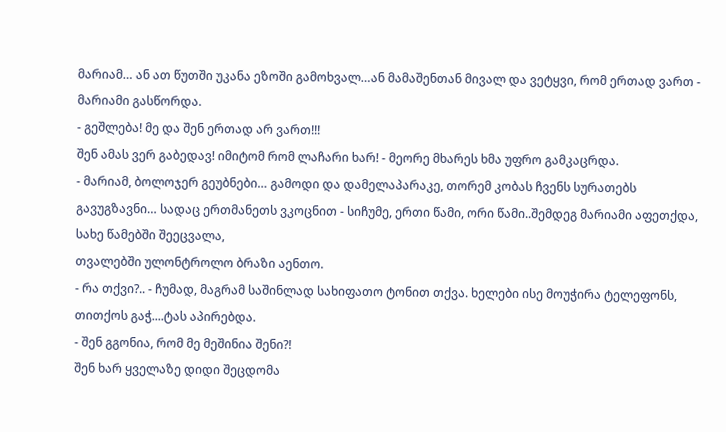მარიამ… ან ათ წუთში უკანა ეზოში გამოხვალ…ან მამაშენთან მივალ და ვეტყვი, რომ ერთად ვართ - მარიამი გასწორდა.
- გეშლება! მე და შენ ერთად არ ვართ!!!
შენ ამას ვერ გაბედავ! იმიტომ რომ ლაჩარი ხარ! - მეორე მხარეს ხმა უფრო გამკაცრდა.
- მარიამ, ბოლოჯერ გეუბნები… გამოდი და დამელაპარაკე, თორემ კობას ჩვენს სურათებს გავუგზავნი… სადაც ერთმანეთს ვკოცნით - სიჩუმე, ერთი წამი, ორი წამი..შემდეგ მარიამი აფეთქდა, სახე წამებში შეეცვალა,
თვალებში ულონტროლო ბრაზი აენთო.
- რა თქვი?.. - ჩუმად, მაგრამ საშინლად სახიფათო ტონით თქვა. ხელები ისე მოუჭირა ტელეფონს, თითქოს გაჭ....ტას აპირებდა.
- შენ გგონია, რომ მე მეშინია შენი?!
შენ ხარ ყველაზე დიდი შეცდომა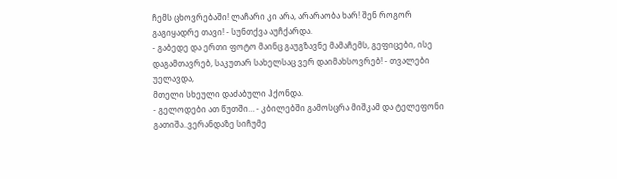ჩემს ცხოვრებაში! ლაჩარი კი არა, არარაობა ხარ! შენ როგორ გაგიყადრე თავი! - სუნთქვა აუჩქარდა.
- გაბედე და ერთი ფოტო მაინც გაუგზავნე მამაჩემს, გეფიცები, ისე დაგამთავრებ, საკუთარ სახელსაც ვერ დაიმახსოვრებ! - თვალები უელავდა,
მთელი სხეული დაძაბული ჰქონდა.
- გელოდები ათ წუთში… - კბილებში გამოსცრა მიშკამ და ტელეფონი გათიშა..ვერანდაზე სიჩუმე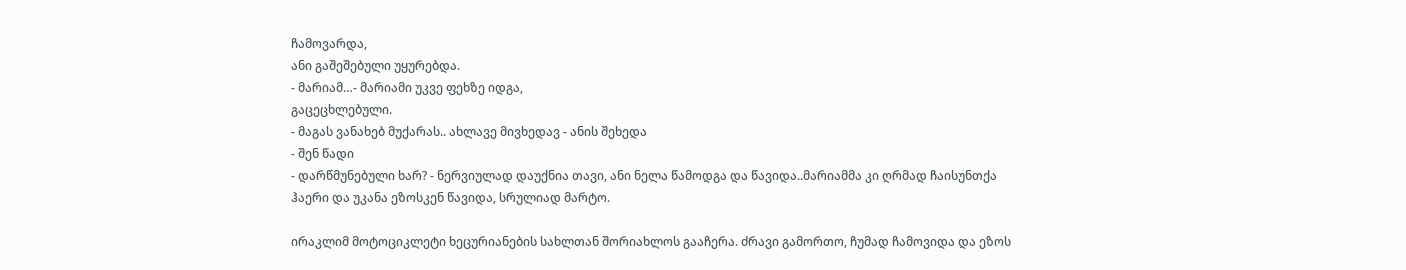ჩამოვარდა,
ანი გაშეშებული უყურებდა.
- მარიამ…- მარიამი უკვე ფეხზე იდგა,
გაცეცხლებული.
- მაგას ვანახებ მუქარას.. ახლავე მივხედავ - ანის შეხედა
- შენ წადი
- დარწმუნებული ხარ? - ნერვიულად დაუქნია თავი, ანი ნელა წამოდგა და წავიდა..მარიამმა კი ღრმად ჩაისუნთქა ჰაერი და უკანა ეზოსკენ წავიდა, სრულიად მარტო.

ირაკლიმ მოტოციკლეტი ხეცურიანების სახლთან შორიახლოს გააჩერა. ძრავი გამორთო, ჩუმად ჩამოვიდა და ეზოს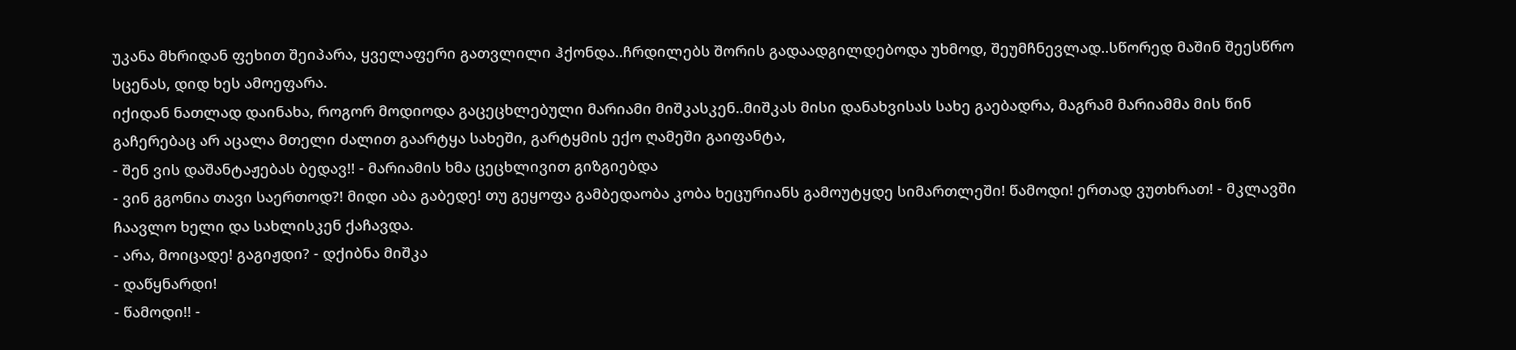უკანა მხრიდან ფეხით შეიპარა, ყველაფერი გათვლილი ჰქონდა..ჩრდილებს შორის გადაადგილდებოდა უხმოდ, შეუმჩნევლად..სწორედ მაშინ შეესწრო სცენას, დიდ ხეს ამოეფარა.
იქიდან ნათლად დაინახა, როგორ მოდიოდა გაცეცხლებული მარიამი მიშკასკენ..მიშკას მისი დანახვისას სახე გაებადრა, მაგრამ მარიამმა მის წინ გაჩერებაც არ აცალა მთელი ძალით გაარტყა სახეში, გარტყმის ექო ღამეში გაიფანტა,
- შენ ვის დაშანტაჟებას ბედავ!! - მარიამის ხმა ცეცხლივით გიზგიებდა
- ვინ გგონია თავი საერთოდ?! მიდი აბა გაბედე! თუ გეყოფა გამბედაობა კობა ხეცურიანს გამოუტყდე სიმართლეში! წამოდი! ერთად ვუთხრათ! - მკლავში ჩაავლო ხელი და სახლისკენ ქაჩავდა.
- არა, მოიცადე! გაგიჟდი? - დქიბნა მიშკა
- დაწყნარდი!
- წამოდი!! -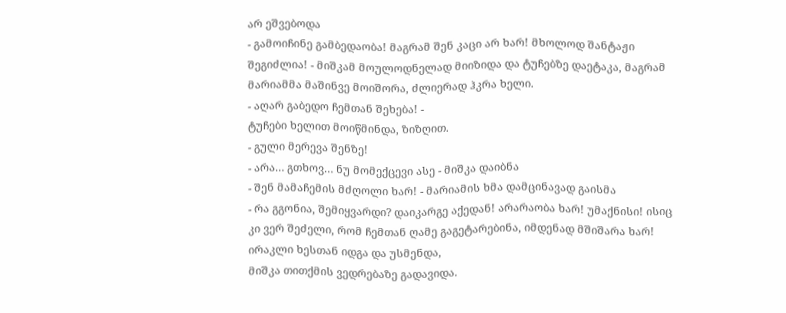არ ეშვებოდა
- გამოიჩინე გამბედაობა! მაგრამ შენ კაცი არ ხარ! მხოლოდ შანტაჟი შეგიძლია! - მიშკამ მოულოდნელად მიიზიდა და ტუჩებზე დაეტაკა, მაგრამ მარიამმა მაშინვე მოიშორა, ძლიერად ჰკრა ხელი.
- აღარ გაბედო ჩემთან შეხება! -
ტუჩები ხელით მოიწმინდა, ზიზღით.
- გული მერევა შენზე!
- არა… გთხოვ… ნუ მომექცევი ასე - მიშკა დაიბნა
- შენ მამაჩემის მძღოლი ხარ! - მარიამის ხმა დამცინავად გაისმა
- რა გგონია, შემიყვარდი? დაიკარგე აქედან! არარაობა ხარ! უმაქნისი! ისიც კი ვერ შეძელი, რომ ჩემთან ღამე გაგეტარებინა, იმდენად მშიშარა ხარ!
ირაკლი ხესთან იდგა და უსმენდა,
მიშკა თითქმის ვედრებაზე გადავიდა.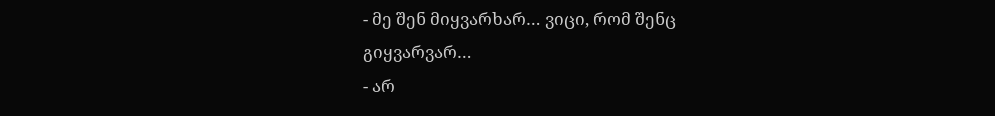- მე შენ მიყვარხარ… ვიცი, რომ შენც გიყვარვარ…
- არ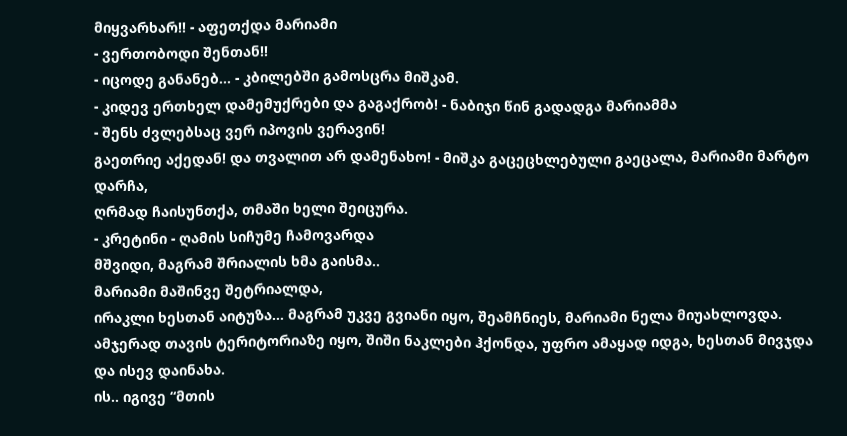მიყვარხარ!! - აფეთქდა მარიამი
- ვერთობოდი შენთან!!
- იცოდე განანებ… - კბილებში გამოსცრა მიშკამ.
- კიდევ ერთხელ დამემუქრები და გაგაქრობ! - ნაბიჯი წინ გადადგა მარიამმა
- შენს ძვლებსაც ვერ იპოვის ვერავინ!
გაეთრიე აქედან! და თვალით არ დამენახო! - მიშკა გაცეცხლებული გაეცალა, მარიამი მარტო დარჩა,
ღრმად ჩაისუნთქა, თმაში ხელი შეიცურა.
- კრეტინი - ღამის სიჩუმე ჩამოვარდა
მშვიდი, მაგრამ შრიალის ხმა გაისმა..
მარიამი მაშინვე შეტრიალდა,
ირაკლი ხესთან აიტუზა… მაგრამ უკვე გვიანი იყო, შეამჩნიეს, მარიამი ნელა მიუახლოვდა. ამჯერად თავის ტერიტორიაზე იყო, შიში ნაკლები ჰქონდა, უფრო ამაყად იდგა, ხესთან მივჯდა და ისევ დაინახა.
ის.. იგივე “მთის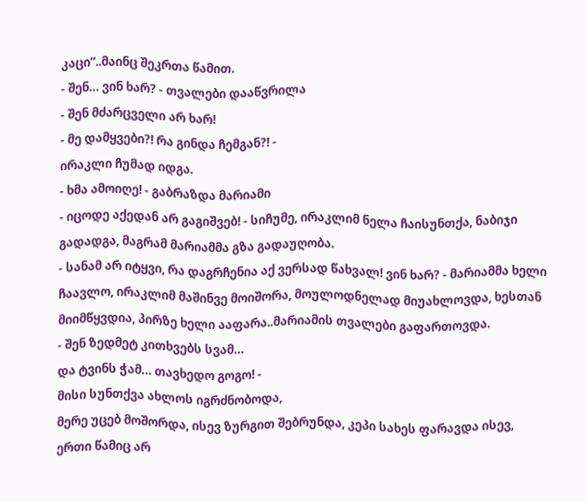კაცი”..მაინც შეკრთა წამით.
- შენ… ვინ ხარ? - თვალები დააწვრილა
- შენ მძარცველი არ ხარ!
- მე დამყვები?! რა გინდა ჩემგან?! -
ირაკლი ჩუმად იდგა.
- ხმა ამოიღე! - გაბრაზდა მარიამი
- იცოდე აქედან არ გაგიშვებ! - სიჩუმე, ირაკლიმ ნელა ჩაისუნთქა, ნაბიჯი გადადგა, მაგრამ მარიამმა გზა გადაუღობა.
- სანამ არ იტყვი, რა დაგრჩენია აქ ვერსად წახვალ! ვინ ხარ? - მარიამმა ხელი ჩაავლო, ირაკლიმ მაშინვე მოიშორა, მოულოდნელად მიუახლოვდა, ხესთან მიიმწყვდია, პირზე ხელი ააფარა..მარიამის თვალები გაფართოვდა.
- შენ ზედმეტ კითხვებს სვამ…
და ტვინს ჭამ… თავხედო გოგო! -
მისი სუნთქვა ახლოს იგრძნობოდა,
მერე უცებ მოშორდა, ისევ ზურგით შებრუნდა, კეპი სახეს ფარავდა ისევ,
ერთი წამიც არ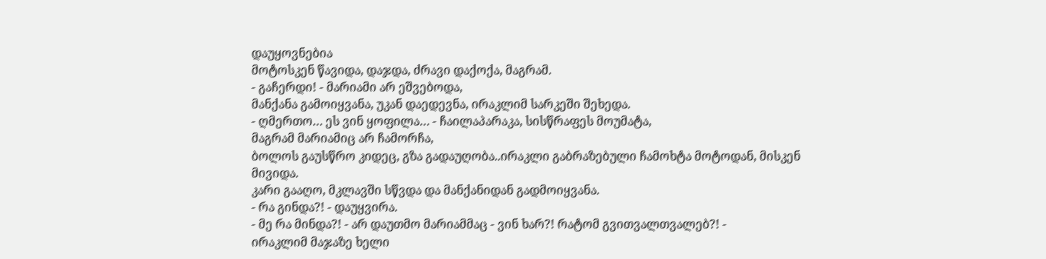დაუყოვნებია
მოტოსკენ წავიდა, დაჯდა, ძრავი დაქოქა, მაგრამ.
- გაჩერდი! - მარიამი არ ეშვებოდა,
მანქანა გამოიყვანა, უკან დაედევნა, ირაკლიმ სარკეში შეხედა.
- ღმერთო… ეს ვინ ყოფილა… - ჩაილაპარაკა, სისწრაფეს მოუმატა,
მაგრამ მარიამიც არ ჩამორჩა,
ბოლოს გაუსწრო კიდეც, გზა გადაუღობა..ირაკლი გაბრაზებული ჩამოხტა მოტოდან, მისკენ მივიდა.
კარი გააღო, მკლავში სწვდა და მანქანიდან გადმოიყვანა.
- რა გინდა?! - დაუყვირა.
- მე რა მინდა?! - არ დაუთმო მარიამმაც - ვინ ხარ?! რატომ გვითვალთვალებ?! -
ირაკლიმ მაჯაზე ხელი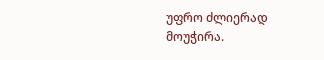უფრო ძლიერად მოუჭირა.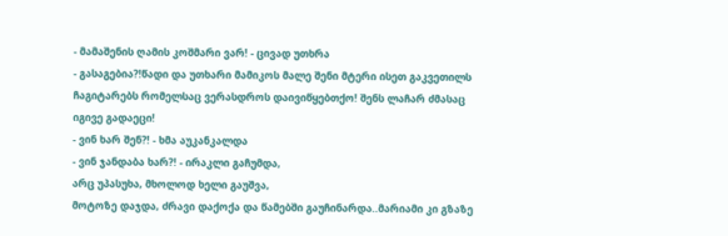- მამაშენის ღამის კოშმარი ვარ! - ცივად უთხრა
- გასაგებია?!წადი და უთხარი მამიკოს მალე შენი მტერი ისეთ გაკვეთილს ჩაგიტარებს რომელსაც ვერასდროს დაივიწყებთქო! შენს ლაჩარ ძმასაც იგივე გადაეცი!
- ვინ ხარ შენ?! - ხმა აუკანკალდა
- ვინ ჯანდაბა ხარ?! - ირაკლი გაჩუმდა,
არც უპასუხა, მხოლოდ ხელი გაუშვა,
მოტოზე დაჯდა, ძრავი დაქოქა და წამებში გაუჩინარდა..მარიამი კი გზაზე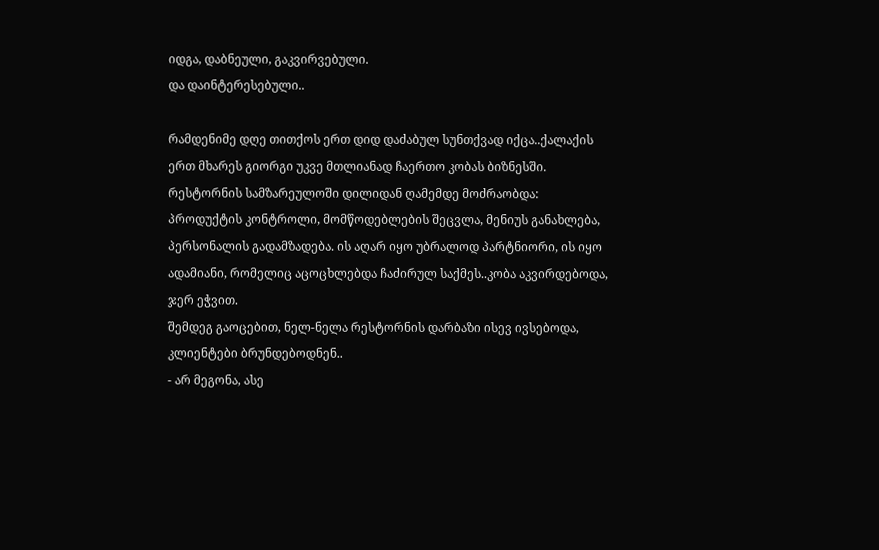იდგა, დაბნეული, გაკვირვებული.
და დაინტერესებული..

რამდენიმე დღე თითქოს ერთ დიდ დაძაბულ სუნთქვად იქცა..ქალაქის ერთ მხარეს გიორგი უკვე მთლიანად ჩაერთო კობას ბიზნესში.
რესტორნის სამზარეულოში დილიდან ღამემდე მოძრაობდა: პროდუქტის კონტროლი, მომწოდებლების შეცვლა, მენიუს განახლება, პერსონალის გადამზადება. ის აღარ იყო უბრალოდ პარტნიორი, ის იყო ადამიანი, რომელიც აცოცხლებდა ჩაძირულ საქმეს..კობა აკვირდებოდა, ჯერ ეჭვით.
შემდეგ გაოცებით, ნელ-ნელა რესტორნის დარბაზი ისევ ივსებოდა, კლიენტები ბრუნდებოდნენ..
- არ მეგონა, ასე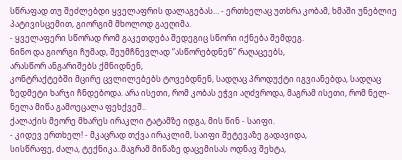სწრაფად თუ შეძლებდი ყველაფრის დალაგებას… - ერთხელაც უთხრა კობამ, ხმაში უნებლიე პატივისცემით, გიორგიმ მხოლოდ გაეღიმა.
- ყველაფერი სწორად რომ გაკეთდება შედეგიც სწორი იქნება შემდეგ.
ნინო და გიორგი ჩუმად, შეუმჩნევლად “ასწორებდნენ” რაღაცეებს,
არასწორ ანგარიშებს ქმნიდნენ,
კონტრაქტებში მცირე ცვლილებებს ტოვებდნენ, სადღაც პროდუქტი იგვიანებდა, სადღაც ზედმეტი ხარჯი ჩნდებოდა. არა ისეთი, რომ კობას ეჭვი აღძვროდა, მაგრამ ისეთი, რომ ნელ-ნელა მიწა გამოეცალა ფეხქვეშ..
ქალაქის მეორე მხარეს ირაკლი ტატამზე იდგა, მის წინ - საიფი.
- კიდევ ერთხელ! - მკაცრად თქვა ირაკლიმ, საიფი შეტევაზე გადავიდა,
სისწრაფე, ძალა, ტექნიკა..მაგრამ მიწაზე დაცემისას ოდნავ შეხტა,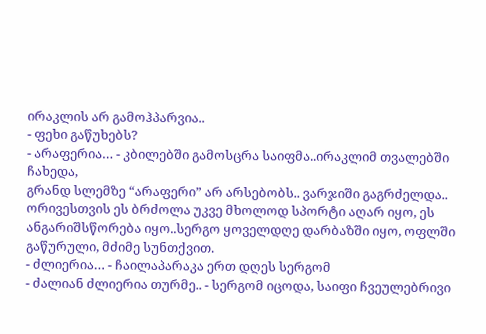ირაკლის არ გამოჰპარვია..
- ფეხი გაწუხებს?
- არაფერია… - კბილებში გამოსცრა საიფმა..ირაკლიმ თვალებში ჩახედა,
გრანდ სლემზე “არაფერი” არ არსებობს.. ვარჯიში გაგრძელდა..
ორივესთვის ეს ბრძოლა უკვე მხოლოდ სპორტი აღარ იყო, ეს ანგარიშსწორება იყო..სერგო ყოველდღე დარბაზში იყო, ოფლში გაწურული, მძიმე სუნთქვით.
- ძლიერია… - ჩაილაპარაკა ერთ დღეს სერგომ
- ძალიან ძლიერია თურმე.. - სერგომ იცოდა, საიფი ჩვეულებრივი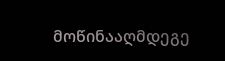მოწინააღმდეგე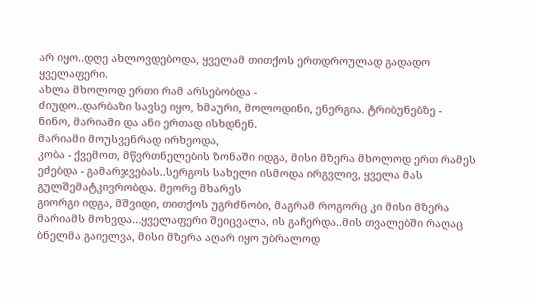არ იყო..დღე ახლოვდებოდა, ყველამ თითქოს ერთდროულად გადადო ყველაფერი.
ახლა მხოლოდ ერთი რამ არსებობდა -
ძიუდო..დარბაზი სავსე იყო, ხმაური, მოლოდინი, ენერგია. ტრიბუნებზე -
ნინო, მარიამი და ანი ერთად ისხდნენ.
მარიამი მოუსვენრად ირხეოდა,
კობა - ქვემოთ, მწვრთნელების ზონაში იდგა, მისი მზერა მხოლოდ ერთ რამეს ეძებდა - გამარჯვებას..სერგოს სახელი ისმოდა ირგვლივ, ყველა მას გულშემატკივრობდა. მეორე მხარეს
გიორგი იდგა, მშვიდი, თითქოს უგრძნობი, მაგრამ როგორც კი მისი მზერა მარიამს მოხვდა…ყველაფერი შეიცვალა, ის გაჩერდა..მის თვალებში რაღაც ბნელმა გაიელვა, მისი მზერა აღარ იყო უბრალოდ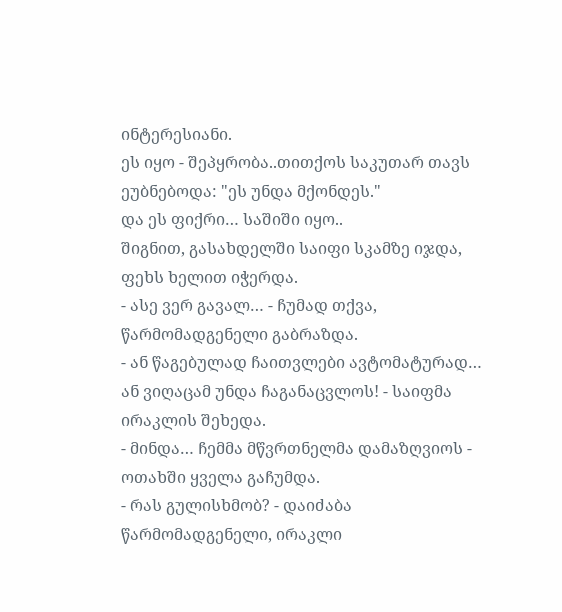ინტერესიანი.
ეს იყო - შეპყრობა..თითქოს საკუთარ თავს ეუბნებოდა: "ეს უნდა მქონდეს."
და ეს ფიქრი… საშიში იყო..
შიგნით, გასახდელში საიფი სკამზე იჯდა, ფეხს ხელით იჭერდა.
- ასე ვერ გავალ… - ჩუმად თქვა, წარმომადგენელი გაბრაზდა.
- ან წაგებულად ჩაითვლები ავტომატურად… ან ვიღაცამ უნდა ჩაგანაცვლოს! - საიფმა ირაკლის შეხედა.
- მინდა… ჩემმა მწვრთნელმა დამაზღვიოს - ოთახში ყველა გაჩუმდა.
- რას გულისხმობ? - დაიძაბა წარმომადგენელი, ირაკლი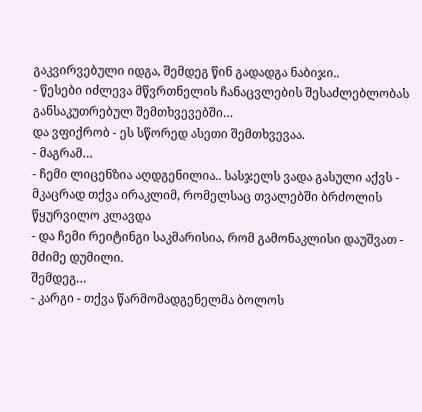გაკვირვებული იდგა, შემდეგ წინ გადადგა ნაბიჯი..
- წესები იძლევა მწვრთნელის ჩანაცვლების შესაძლებლობას განსაკუთრებულ შემთხვევებში…
და ვფიქრობ - ეს სწორედ ასეთი შემთხვევაა.
- მაგრამ…
- ჩემი ლიცენზია აღდგენილია.. სასჯელს ვადა გასული აქვს - მკაცრად თქვა ირაკლიმ, რომელსაც თვალებში ბრძოლის წყურვილო კლავდა
- და ჩემი რეიტინგი საკმარისია, რომ გამონაკლისი დაუშვათ - მძიმე დუმილი.
შემდეგ…
- კარგი - თქვა წარმომადგენელმა ბოლოს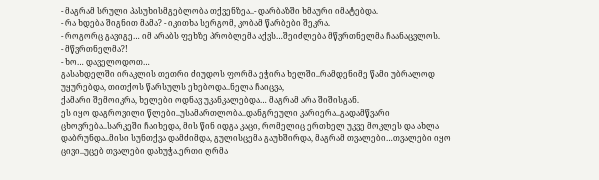- მაგრამ სრული პასუხისმგებლობა თქვენზეა..- დარბაზში ხმაური იმატებდა.
- რა ხდება შიგნით მამა? - იკითხა სერგომ, კობამ წარბები შეკრა.
- როგორც გავიგე… იმ არაბს ფეხზე პრობლემა აქვს…შეიძლება მწვრთნელმა ჩაანაცვლოს.
- მწვრთნელმა?!
- ხო… დაველოდოთ…
გასახდელში ირაკლის თეთრი ძიუდოს ფორმა ეჭირა ხელში..რამდენიმე წამი უბრალოდ უყურებდა, თითქოს წარსულს ეხებოდა..ნელა ჩაიცვა,
ქამარი შემოიკრა, ხელები ოდნავ უკანკალებდა… მაგრამ არა შიშისგან.
ეს იყო დაგროვილი წლები..უსამართლობა..დანგრეული კარიერა..გადამწვარი ცხოვრება..სარკეში ჩაიხედა, მის წინ იდგა კაცი, რომელიც ერთხელ უკვე მოკლეს და ახლა დაბრუნდა..მისი სუნთქვა დამძიმდა, გულისცემა გაუხშირდა, მაგრამ თვალები…თვალები იყო ცივი..უცებ თვალები დახუჭა.ერთი ღრმა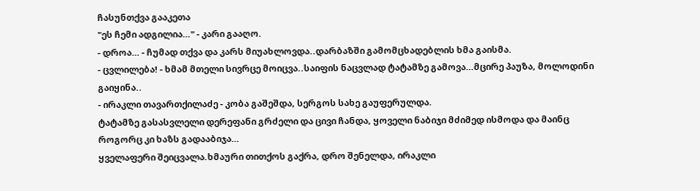ჩასუნთქვა გააკეთა
"ეს ჩემი ადგილია…" - კარი გააღო.
- დროა… - ჩუმად თქვა და კარს მიუახლოვდა..დარბაზში გამომცხადებლის ხმა გაისმა.
- ცვლილება! - ხმამ მთელი სივრცე მოიცვა..საიფის ნაცვლად ტატამზე გამოვა…მცირე პაუზა, მოლოდინი გაიყინა..
- ირაკლი თავართქილაძე - კობა გაშეშდა, სერგოს სახე გაუფერულდა.
ტატამზე გასასვლელი დერეფანი გრძელი და ცივი ჩანდა, ყოველი ნაბიჯი მძიმედ ისმოდა და მაინც
როგორც კი ხაზს გადააბიჯა…
ყველაფერი შეიცვალა.ხმაური თითქოს გაქრა, დრო შენელდა, ირაკლი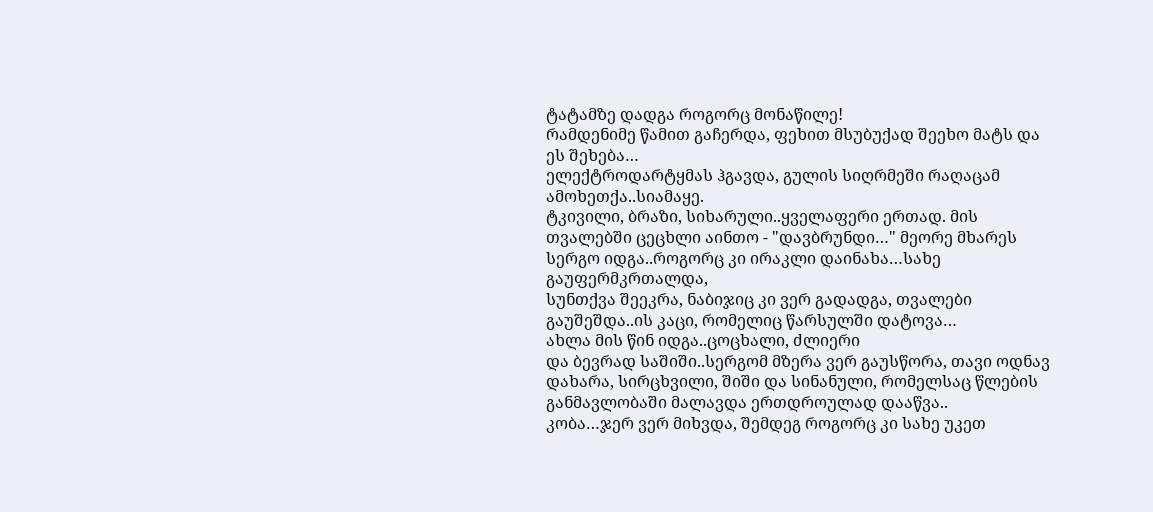ტატამზე დადგა როგორც მონაწილე!
რამდენიმე წამით გაჩერდა, ფეხით მსუბუქად შეეხო მატს და ეს შეხება…
ელექტროდარტყმას ჰგავდა, გულის სიღრმეში რაღაცამ ამოხეთქა..სიამაყე.
ტკივილი, ბრაზი, სიხარული..ყველაფერი ერთად. მის თვალებში ცეცხლი აინთო - "დავბრუნდი…" მეორე მხარეს
სერგო იდგა..როგორც კი ირაკლი დაინახა…სახე გაუფერმკრთალდა,
სუნთქვა შეეკრა, ნაბიჯიც კი ვერ გადადგა, თვალები გაუშეშდა..ის კაცი, რომელიც წარსულში დატოვა…
ახლა მის წინ იდგა..ცოცხალი, ძლიერი
და ბევრად საშიში..სერგომ მზერა ვერ გაუსწორა, თავი ოდნავ დახარა, სირცხვილი, შიში და სინანული, რომელსაც წლების განმავლობაში მალავდა ერთდროულად დააწვა..
კობა…ჯერ ვერ მიხვდა, შემდეგ როგორც კი სახე უკეთ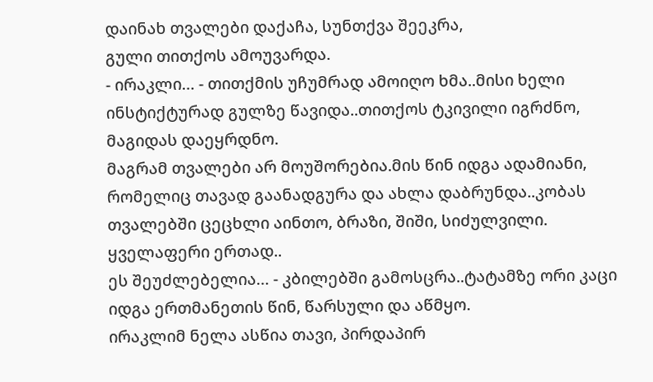დაინახ თვალები დაქაჩა, სუნთქვა შეეკრა,
გული თითქოს ამოუვარდა.
- ირაკლი… - თითქმის უჩუმრად ამოიღო ხმა..მისი ხელი ინსტიქტურად გულზე წავიდა..თითქოს ტკივილი იგრძნო, მაგიდას დაეყრდნო.
მაგრამ თვალები არ მოუშორებია.მის წინ იდგა ადამიანი, რომელიც თავად გაანადგურა და ახლა დაბრუნდა..კობას თვალებში ცეცხლი აინთო, ბრაზი, შიში, სიძულვილი.
ყველაფერი ერთად..
ეს შეუძლებელია… - კბილებში გამოსცრა..ტატამზე ორი კაცი იდგა ერთმანეთის წინ, წარსული და აწმყო.
ირაკლიმ ნელა ასწია თავი, პირდაპირ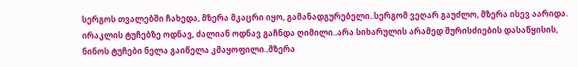სერგოს თვალებში ჩახედა, მზერა მკაცრი იყო, გამანადგურებელი..სერგომ ვეღარ გაუძლო, მზერა ისევ აარიდა.
ირაკლის ტუჩებზე ოდნავ, ძალიან ოდნავ გაჩნდა ღიმილი..არა სიხარულის არამედ შურისძიების დასაწყისის, ნინოს ტუჩები ნელა გაიწელა კმაყოფილი..მზერა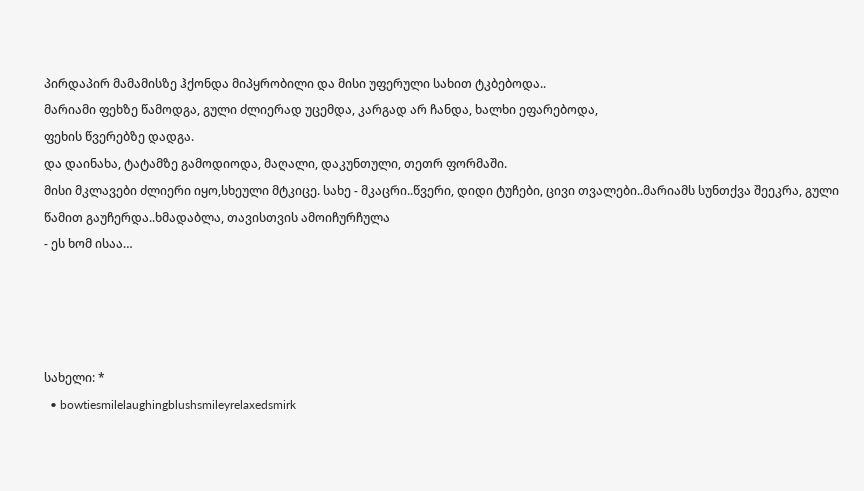პირდაპირ მამამისზე ჰქონდა მიპყრობილი და მისი უფერული სახით ტკბებოდა..
მარიამი ფეხზე წამოდგა, გული ძლიერად უცემდა, კარგად არ ჩანდა, ხალხი ეფარებოდა,
ფეხის წვერებზე დადგა.
და დაინახა, ტატამზე გამოდიოდა, მაღალი, დაკუნთული, თეთრ ფორმაში.
მისი მკლავები ძლიერი იყო,სხეული მტკიცე. სახე - მკაცრი..წვერი, დიდი ტუჩები, ცივი თვალები..მარიამს სუნთქვა შეეკრა, გული წამით გაუჩერდა..ხმადაბლა, თავისთვის ამოიჩურჩულა
- ეს ხომ ისაა…




სახელი: *
  • bowtiesmilelaughingblushsmileyrelaxedsmirk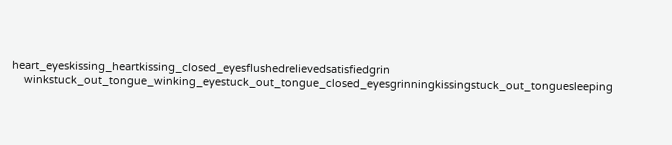heart_eyeskissing_heartkissing_closed_eyesflushedrelievedsatisfiedgrin
    winkstuck_out_tongue_winking_eyestuck_out_tongue_closed_eyesgrinningkissingstuck_out_tonguesleeping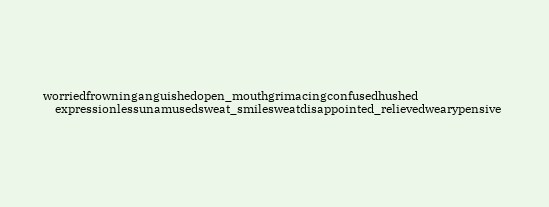worriedfrowninganguishedopen_mouthgrimacingconfusedhushed
    expressionlessunamusedsweat_smilesweatdisappointed_relievedwearypensive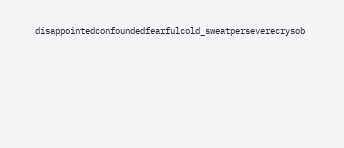disappointedconfoundedfearfulcold_sweatperseverecrysob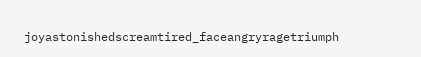joyastonishedscreamtired_faceangryragetriumph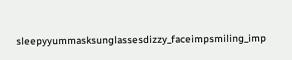sleepyyummasksunglassesdizzy_faceimpsmiling_imp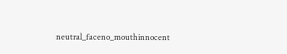neutral_faceno_mouthinnocent